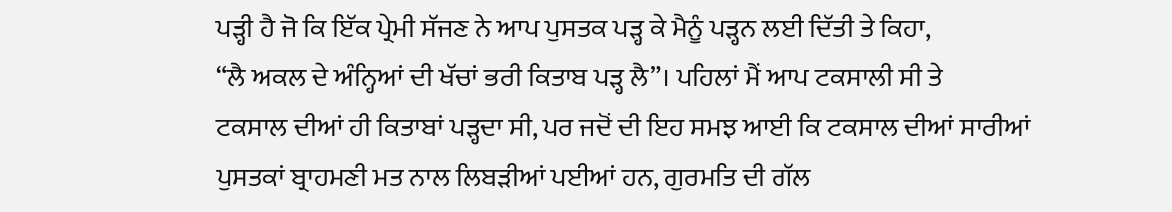ਪੜ੍ਹੀ ਹੈ ਜੋ ਕਿ ਇੱਕ ਪ੍ਰੇਮੀ ਸੱਜਣ ਨੇ ਆਪ ਪੁਸਤਕ ਪੜ੍ਹ ਕੇ ਮੈਨੂੰ ਪੜ੍ਹਨ ਲਈ ਦਿੱਤੀ ਤੇ ਕਿਹਾ,
“ਲੈ ਅਕਲ ਦੇ ਅੰਨ੍ਹਿਆਂ ਦੀ ਖੱਚਾਂ ਭਰੀ ਕਿਤਾਬ ਪੜ੍ਹ ਲੈ”। ਪਹਿਲਾਂ ਮੈਂ ਆਪ ਟਕਸਾਲੀ ਸੀ ਤੇ
ਟਕਸਾਲ ਦੀਆਂ ਹੀ ਕਿਤਾਬਾਂ ਪੜ੍ਹਦਾ ਸੀ, ਪਰ ਜਦੋਂ ਦੀ ਇਹ ਸਮਝ ਆਈ ਕਿ ਟਕਸਾਲ ਦੀਆਂ ਸਾਰੀਆਂ
ਪੁਸਤਕਾਂ ਬ੍ਰਾਹਮਣੀ ਮਤ ਨਾਲ ਲਿਬੜੀਆਂ ਪਈਆਂ ਹਨ, ਗੁਰਮਤਿ ਦੀ ਗੱਲ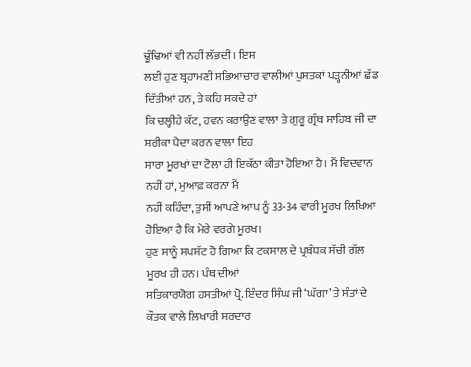ਢੂੰਢਿਆਂ ਵੀ ਨਹੀਂ ਲੱਭਦੀ। ਇਸ
ਲਈ ਹੁਣ ਬ੍ਰਹਾਮਣੀ ਸਭਿਆਚਾਰ ਵਾਲੀਆਂ ਪੁਸਤਕਾਂ ਪੜ੍ਹਨੀਆਂ ਛੱਡ ਦਿੱਤੀਆਂ ਹਨ, ਤੇ ਕਹਿ ਸਕਦੇ ਹਾਂ
ਕਿ ਚਲ੍ਹੀਹੇ ਕੱਟ, ਹਵਨ ਕਰਾਉਣ ਵਾਲਾ ਤੇ ਗੁਰੂ ਗ੍ਰੰਥ ਸਾਹਿਬ ਜੀ ਦਾ ਸ਼ਰੀਕਾ ਪੈਦਾ ਕਰਨ ਵਾਲਾ ਇਹ
ਸਾਰਾ ਮੂਰਖਾਂ ਦਾ ਟੋਲਾ ਹੀ ਇਕੱਠਾ ਕੀਤਾ ਹੋਇਆ ਹੈ। ਮੈਂ ਵਿਦਵਾਨ ਨਹੀਂ ਹਾਂ, ਮੁਆਫ਼ ਕਰਨਾ ਮੈਂ
ਨਹੀਂ ਕਹਿੰਦਾ, ਤੁਸੀਂ ਆਪਣੇ ਆਪ ਨੂੰ 33-34 ਵਾਰੀ ਮੂਰਖ ਲਿਖਿਆ ਹੋਇਆ ਹੈ ਕਿ ਮੇਰੇ ਵਰਗੇ ਮੂਰਖ।
ਹੁਣ ਸਾਨੂੰ ਸਪਸ਼ੱਟ ਹੋ ਗਿਆ ਕਿ ਟਕਸਾਲ ਦੇ ਪ੍ਰਬੰਧਕ ਸੱਚੀ ਗੱਲ ਮੂਰਖ ਹੀ ਹਨ। ਪੰਥ ਦੀਆਂ
ਸਤਿਕਾਰਯੋਗ ਹਸਤੀਆਂ ਪ੍ਰੋ. ਇੰਦਰ ਸਿੰਘ ਜੀ ‘ਘੱਗਾ’ ਤੇ ਸੰਤਾਂ ਦੇ ਕੌਤਕ ਵਾਲੇ ਲਿਖਾਰੀ ਸਰਦਾਰ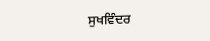ਸੁਖਵਿੰਦਰ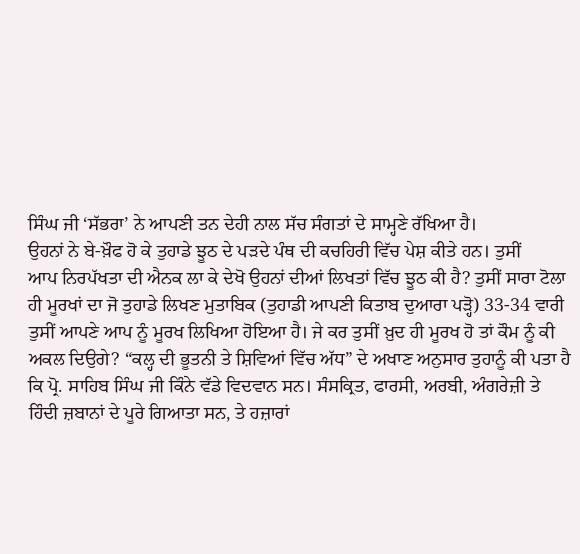ਸਿੰਘ ਜੀ ‘ਸੱਭਰਾ’ ਨੇ ਆਪਣੀ ਤਨ ਦੇਹੀ ਨਾਲ ਸੱਚ ਸੰਗਤਾਂ ਦੇ ਸਾਮ੍ਹਣੇ ਰੱਖਿਆ ਹੈ।
ਉਹਨਾਂ ਨੇ ਬੇ-ਖ਼ੌਫ ਹੋ ਕੇ ਤੁਹਾਡੇ ਝੂਠ ਦੇ ਪੜਦੇ ਪੰਥ ਦੀ ਕਚਹਿਰੀ ਵਿੱਚ ਪੇਸ਼ ਕੀਤੇ ਹਨ। ਤੁਸੀਂ
ਆਪ ਨਿਰਪੱਖਤਾ ਦੀ ਐਨਕ ਲਾ ਕੇ ਦੇਖੋ ਉਹਨਾਂ ਦੀਆਂ ਲਿਖਤਾਂ ਵਿੱਚ ਝੂਠ ਕੀ ਹੈ? ਤੁਸੀਂ ਸਾਰਾ ਟੋਲਾ
ਹੀ ਮੂਰਖਾਂ ਦਾ ਜੋ ਤੁਹਾਡੇ ਲਿਖਣ ਮੁਤਾਬਿਕ (ਤੁਹਾਡੀ ਆਪਣੀ ਕਿਤਾਬ ਦੁਆਰਾ ਪੜ੍ਹੋ) 33-34 ਵਾਰੀ
ਤੁਸੀਂ ਆਪਣੇ ਆਪ ਨੂੰ ਮੂਰਖ ਲਿਖਿਆ ਹੋਇਆ ਹੈ। ਜੇ ਕਰ ਤੁਸੀਂ ਖ਼ੁਦ ਹੀ ਮੂਰਖ ਹੋ ਤਾਂ ਕੌਮ ਨੂੰ ਕੀ
ਅਕਲ ਦਿਉਗੇ? “ਕਲ੍ਹ ਦੀ ਭੂਤਨੀ ਤੇ ਸ਼ਿਵਿਆਂ ਵਿੱਚ ਅੱਧ” ਦੇ ਅਖਾਣ ਅਨੁਸਾਰ ਤੁਹਾਨੂੰ ਕੀ ਪਤਾ ਹੈ
ਕਿ ਪ੍ਰੋ. ਸਾਹਿਬ ਸਿੰਘ ਜੀ ਕਿੰਨੇ ਵੱਡੇ ਵਿਦਵਾਨ ਸਨ। ਸੰਸਕ੍ਰਿਤ, ਫਾਰਸੀ, ਅਰਬੀ, ਅੰਗਰੇਜ਼ੀ ਤੇ
ਹਿੰਦੀ ਜ਼ਬਾਨਾਂ ਦੇ ਪੂਰੇ ਗਿਆਤਾ ਸਨ, ਤੇ ਹਜ਼ਾਰਾਂ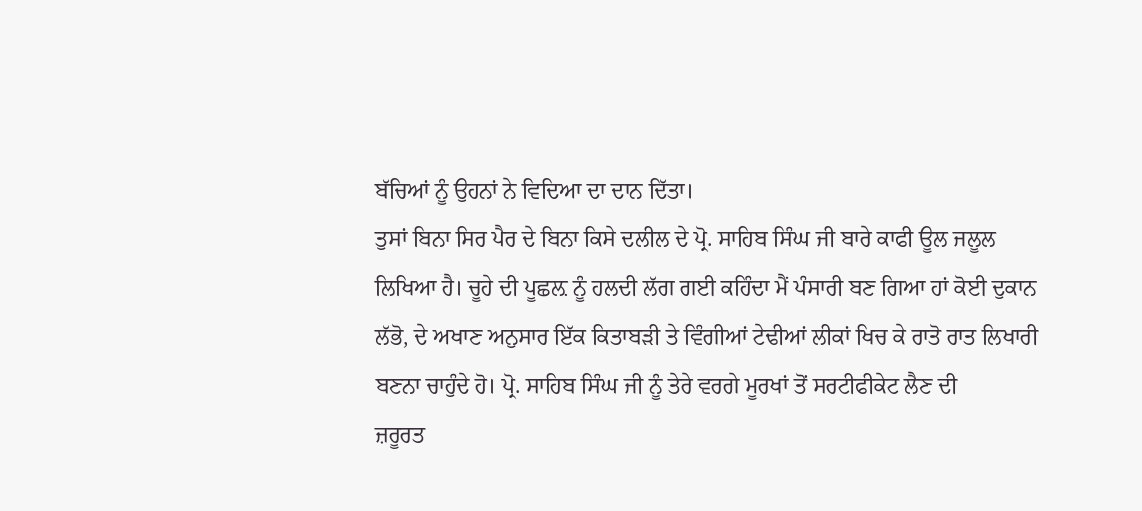ਬੱਚਿਆਂ ਨੂੰ ਉਹਨਾਂ ਨੇ ਵਿਦਿਆ ਦਾ ਦਾਨ ਦਿੱਤਾ।
ਤੁਸਾਂ ਬਿਨਾ ਸਿਰ ਪੈਰ ਦੇ ਬਿਨਾ ਕਿਸੇ ਦਲੀਲ ਦੇ ਪ੍ਰੋ. ਸਾਹਿਬ ਸਿੰਘ ਜੀ ਬਾਰੇ ਕਾਫੀ ਊਲ ਜਲੂਲ
ਲਿਖਿਆ ਹੈ। ਚੂਹੇ ਦੀ ਪੂਛਲ਼ ਨੂੰ ਹਲਦੀ ਲੱਗ ਗਈ ਕਹਿੰਦਾ ਮੈਂ ਪੰਸਾਰੀ ਬਣ ਗਿਆ ਹਾਂ ਕੋਈ ਦੁਕਾਨ
ਲੱਭੋ, ਦੇ ਅਖਾਣ ਅਨੁਸਾਰ ਇੱਕ ਕਿਤਾਬੜੀ ਤੇ ਵਿੰਗੀਆਂ ਟੇਢੀਆਂ ਲੀਕਾਂ ਖਿਚ ਕੇ ਰਾਤੋ ਰਾਤ ਲਿਖਾਰੀ
ਬਣਨਾ ਚਾਹੁੰਦੇ ਹੋ। ਪ੍ਰੋ. ਸਾਹਿਬ ਸਿੰਘ ਜੀ ਨੂੰ ਤੇਰੇ ਵਰਗੇ ਮੂਰਖਾਂ ਤੋਂ ਸਰਟੀਫੀਕੇਟ ਲੈਣ ਦੀ
ਜ਼ਰੂਰਤ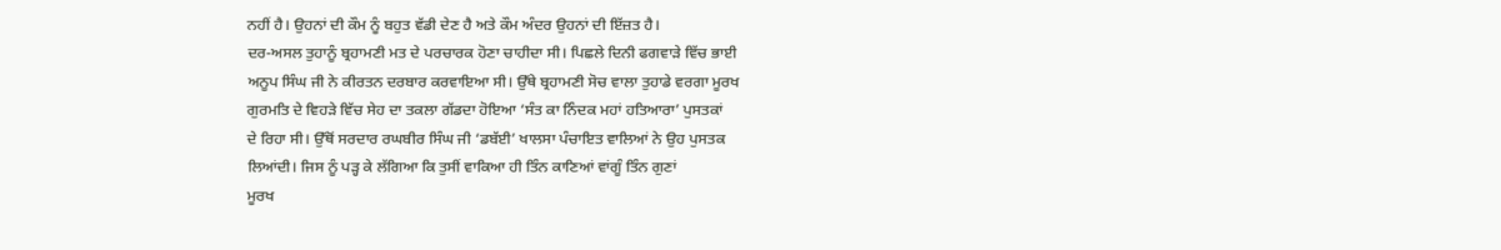ਨਹੀਂ ਹੈ। ਉਹਨਾਂ ਦੀ ਕੌਮ ਨੂੰ ਬਹੁਤ ਵੱਡੀ ਦੇਣ ਹੈ ਅਤੇ ਕੌਮ ਅੰਦਰ ਉਹਨਾਂ ਦੀ ਇੱਜ਼ਤ ਹੈ।
ਦਰ-ਅਸਲ ਤੁਹਾਨੂੰ ਬ੍ਰਹਾਮਣੀ ਮਤ ਦੇ ਪਰਚਾਰਕ ਹੋਣਾ ਚਾਹੀਦਾ ਸੀ। ਪਿਛਲੇ ਦਿਨੀ ਫਗਵਾੜੇ ਵਿੱਚ ਭਾਈ
ਅਨੂਪ ਸਿੰਘ ਜੀ ਨੇ ਕੀਰਤਨ ਦਰਬਾਰ ਕਰਵਾਇਆ ਸੀ। ਉੱਥੇ ਬ੍ਰਹਾਮਣੀ ਸੋਚ ਵਾਲਾ ਤੁਹਾਡੇ ਵਰਗਾ ਮੂਰਖ
ਗੁਰਮਤਿ ਦੇ ਵਿਹੜੇ ਵਿੱਚ ਸੇਹ ਦਾ ਤਕਲਾ ਗੱਡਦਾ ਹੋਇਆ ‘ਸੰਤ ਕਾ ਨਿੰਦਕ ਮਹਾਂ ਹਤਿਆਰਾ’ ਪੁਸਤਕਾਂ
ਦੇ ਰਿਹਾ ਸੀ। ਉੱਥੋਂ ਸਰਦਾਰ ਰਘਬੀਰ ਸਿੰਘ ਜੀ ‘ਡਬੱਈ’ ਖਾਲਸਾ ਪੰਚਾਇਤ ਵਾਲਿਆਂ ਨੇ ਉਹ ਪੁਸਤਕ
ਲਿਆਂਦੀ। ਜਿਸ ਨੂੰ ਪੜ੍ਹ ਕੇ ਲੱਗਿਆ ਕਿ ਤੁਸੀਂ ਵਾਕਿਆ ਹੀ ਤਿੰਨ ਕਾਣਿਆਂ ਵਾਂਗੂੰ ਤਿੰਨ ਗੁਣਾਂ
ਮੂਰਖ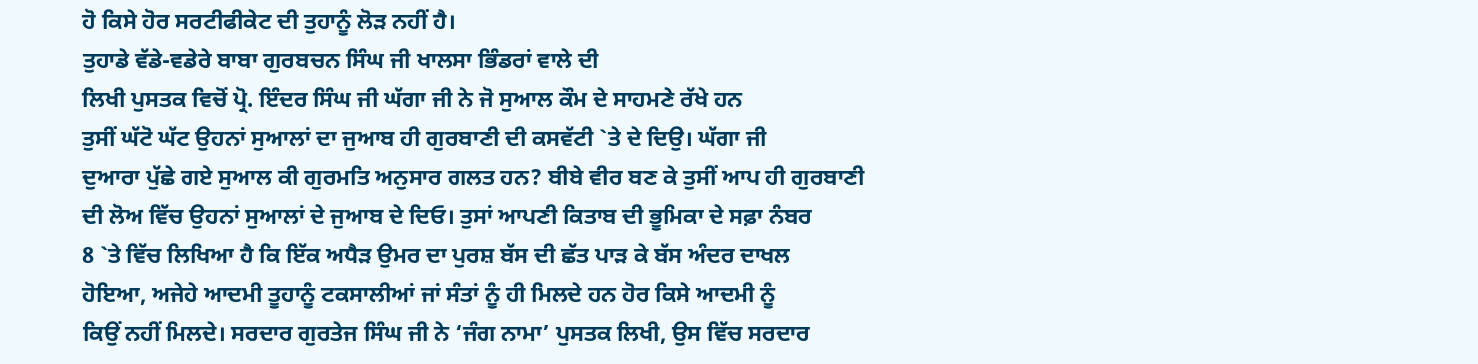ਹੋ ਕਿਸੇ ਹੋਰ ਸਰਟੀਫੀਕੇਟ ਦੀ ਤੁਹਾਨੂੰ ਲੋੜ ਨਹੀਂ ਹੈ।
ਤੁਹਾਡੇ ਵੱਡੇ-ਵਡੇਰੇ ਬਾਬਾ ਗੁਰਬਚਨ ਸਿੰਘ ਜੀ ਖਾਲਸਾ ਭਿੰਡਰਾਂ ਵਾਲੇ ਦੀ
ਲਿਖੀ ਪੁਸਤਕ ਵਿਚੋਂ ਪ੍ਰੋ. ਇੰਦਰ ਸਿੰਘ ਜੀ ਘੱਗਾ ਜੀ ਨੇ ਜੋ ਸੁਆਲ ਕੌਮ ਦੇ ਸਾਹਮਣੇ ਰੱਖੇ ਹਨ
ਤੁਸੀਂ ਘੱਟੋ ਘੱਟ ਉਹਨਾਂ ਸੁਆਲਾਂ ਦਾ ਜੁਆਬ ਹੀ ਗੁਰਬਾਣੀ ਦੀ ਕਸਵੱਟੀ `ਤੇ ਦੇ ਦਿਉ। ਘੱਗਾ ਜੀ
ਦੁਆਰਾ ਪੁੱਛੇ ਗਏ ਸੁਆਲ ਕੀ ਗੁਰਮਤਿ ਅਨੁਸਾਰ ਗਲਤ ਹਨ? ਬੀਬੇ ਵੀਰ ਬਣ ਕੇ ਤੁਸੀਂ ਆਪ ਹੀ ਗੁਰਬਾਣੀ
ਦੀ ਲੋਅ ਵਿੱਚ ਉਹਨਾਂ ਸੁਆਲਾਂ ਦੇ ਜੁਆਬ ਦੇ ਦਿਓ। ਤੁਸਾਂ ਆਪਣੀ ਕਿਤਾਬ ਦੀ ਭੂਮਿਕਾ ਦੇ ਸਫ਼ਾ ਨੰਬਰ
8 `ਤੇ ਵਿੱਚ ਲਿਖਿਆ ਹੈ ਕਿ ਇੱਕ ਅਧੈੜ ਉਮਰ ਦਾ ਪੁਰਸ਼ ਬੱਸ ਦੀ ਛੱਤ ਪਾੜ ਕੇ ਬੱਸ ਅੰਦਰ ਦਾਖਲ
ਹੋਇਆ, ਅਜੇਹੇ ਆਦਮੀ ਤੂਹਾਨੂੰ ਟਕਸਾਲੀਆਂ ਜਾਂ ਸੰਤਾਂ ਨੂੰ ਹੀ ਮਿਲਦੇ ਹਨ ਹੋਰ ਕਿਸੇ ਆਦਮੀ ਨੂੰ
ਕਿਉਂ ਨਹੀਂ ਮਿਲਦੇ। ਸਰਦਾਰ ਗੁਰਤੇਜ ਸਿੰਘ ਜੀ ਨੇ ‘ਜੰਗ ਨਾਮਾ’ ਪੁਸਤਕ ਲਿਖੀ, ਉਸ ਵਿੱਚ ਸਰਦਾਰ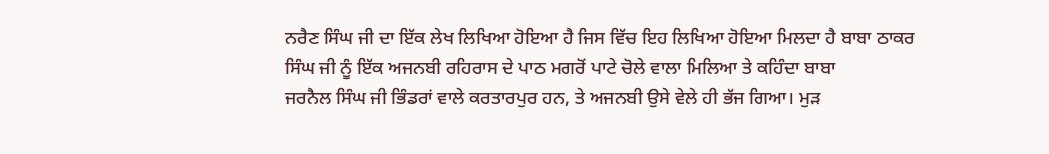ਨਰੈਣ ਸਿੰਘ ਜੀ ਦਾ ਇੱਕ ਲੇਖ ਲਿਖਿਆ ਹੋਇਆ ਹੈ ਜਿਸ ਵਿੱਚ ਇਹ ਲਿਖਿਆ ਹੋਇਆ ਮਿਲਦਾ ਹੈ ਬਾਬਾ ਠਾਕਰ
ਸਿੰਘ ਜੀ ਨੂੰ ਇੱਕ ਅਜਨਬੀ ਰਹਿਰਾਸ ਦੇ ਪਾਠ ਮਗਰੋਂ ਪਾਟੇ ਚੋਲੇ ਵਾਲਾ ਮਿਲਿਆ ਤੇ ਕਹਿੰਦਾ ਬਾਬਾ
ਜਰਨੈਲ ਸਿੰਘ ਜੀ ਭਿੰਡਰਾਂ ਵਾਲੇ ਕਰਤਾਰਪੁਰ ਹਨ, ਤੇ ਅਜਨਬੀ ਉਸੇ ਵੇਲੇ ਹੀ ਭੱਜ ਗਿਆ। ਮੁੜ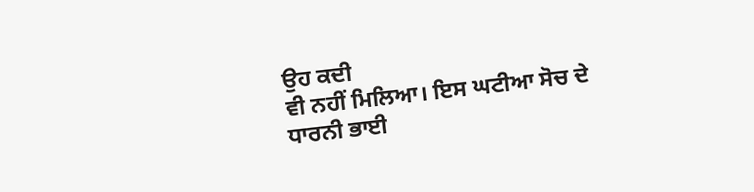ਉਹ ਕਦੀ
ਵੀ ਨਹੀਂ ਮਿਲਿਆ। ਇਸ ਘਟੀਆ ਸੋਚ ਦੇ ਧਾਰਨੀ ਭਾਈ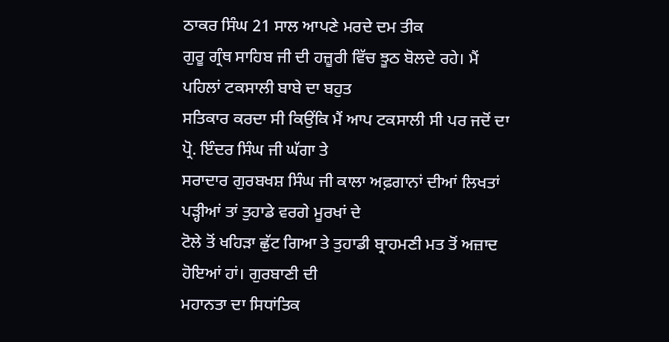ਠਾਕਰ ਸਿੰਘ 21 ਸਾਲ ਆਪਣੇ ਮਰਦੇ ਦਮ ਤੀਕ
ਗੁਰੂ ਗ੍ਰੰਥ ਸਾਹਿਬ ਜੀ ਦੀ ਹਜ਼ੂਰੀ ਵਿੱਚ ਝੂਠ ਬੋਲਦੇ ਰਹੇ। ਮੈਂ ਪਹਿਲਾਂ ਟਕਸਾਲੀ ਬਾਬੇ ਦਾ ਬਹੁਤ
ਸਤਿਕਾਰ ਕਰਦਾ ਸੀ ਕਿਉਂਕਿ ਮੈਂ ਆਪ ਟਕਸਾਲੀ ਸੀ ਪਰ ਜਦੋਂ ਦਾ ਪ੍ਰੋ. ਇੰਦਰ ਸਿੰਘ ਜੀ ਘੱਗਾ ਤੇ
ਸਰਾਦਾਰ ਗੁਰਬਖਸ਼ ਸਿੰਘ ਜੀ ਕਾਲਾ ਅਫ਼ਗਾਨਾਂ ਦੀਆਂ ਲਿਖਤਾਂ ਪੜ੍ਹੀਆਂ ਤਾਂ ਤੁਹਾਡੇ ਵਰਗੇ ਮੂਰਖਾਂ ਦੇ
ਟੋਲੇ ਤੋਂ ਖਹਿੜਾ ਛੁੱਟ ਗਿਆ ਤੇ ਤੁਹਾਡੀ ਬ੍ਰਾਹਮਣੀ ਮਤ ਤੋਂ ਅਜ਼ਾਦ ਹੋਇਆਂ ਹਾਂ। ਗੁਰਬਾਣੀ ਦੀ
ਮਹਾਨਤਾ ਦਾ ਸਿਧਾਂਤਿਕ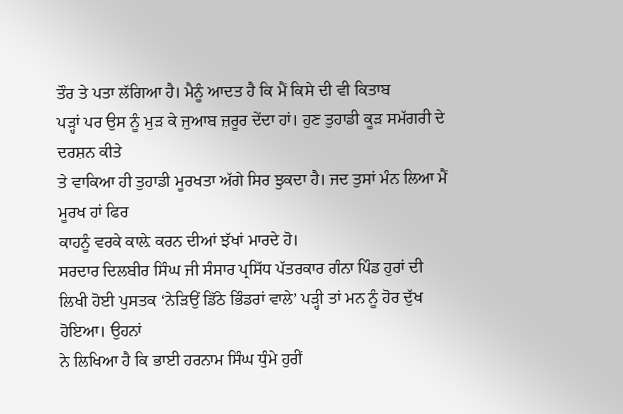ਤੌਰ ਤੇ ਪਤਾ ਲੱਗਿਆ ਹੈ। ਮੈਨੂੰ ਆਦਤ ਹੈ ਕਿ ਮੈਂ ਕਿਸੇ ਦੀ ਵੀ ਕਿਤਾਬ
ਪੜ੍ਹਾਂ ਪਰ ਉਸ ਨੂੰ ਮੁੜ ਕੇ ਜੁਆਬ ਜ਼ਰੂਰ ਦੇਂਦਾ ਹਾਂ। ਹੁਣ ਤੁਹਾਡੀ ਕੂੜ ਸਮੱਗਰੀ ਦੇ ਦਰਸ਼ਨ ਕੀਤੇ
ਤੇ ਵਾਕਿਆ ਹੀ ਤੁਹਾਡੀ ਮੂਰਖਤਾ ਅੱਗੇ ਸਿਰ ਝੁਕਦਾ ਹੈ। ਜਦ ਤੁਸਾਂ ਮੰਨ ਲਿਆ ਮੈਂ ਮੂਰਖ ਹਾਂ ਫਿਰ
ਕਾਹਨੂੰ ਵਰਕੇ ਕਾਲ਼ੇ ਕਰਨ ਦੀਆਂ ਝੱਖਾਂ ਮਾਰਦੇ ਹੋ।
ਸਰਦਾਰ ਦਿਲਬੀਰ ਸਿੰਘ ਜੀ ਸੰਸਾਰ ਪ੍ਰਸਿੱਧ ਪੱਤਰਕਾਰ ਗੰਨਾ ਪਿੰਡ ਹੁਰਾਂ ਦੀ
ਲਿਖੀ ਹੋਈ ਪੁਸਤਕ ‘ਨੇੜਿਉਂ ਡਿੱਠੇ ਭਿੰਡਰਾਂ ਵਾਲੇ’ ਪੜ੍ਹੀ ਤਾਂ ਮਨ ਨੂੰ ਹੋਰ ਦੁੱਖ ਹੋਇਆ। ਉਹਨਾਂ
ਨੇ ਲਿਖਿਆ ਹੈ ਕਿ ਭਾਈ ਹਰਨਾਮ ਸਿੰਘ ਧੁੰਮੇ ਹੁਰੀਂ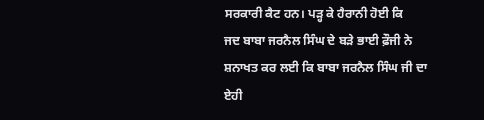ਸਰਕਾਰੀ ਕੈਟ ਹਨ। ਪੜ੍ਹ ਕੇ ਹੈਰਾਨੀ ਹੋਈ ਕਿ
ਜਦ ਬਾਬਾ ਜਰਨੈਲ ਸਿੰਘ ਦੇ ਬੜੇ ਭਾਈ ਫ਼ੌਜੀ ਨੇ ਸ਼ਨਾਖਤ ਕਰ ਲਈ ਕਿ ਬਾਬਾ ਜਰਨੈਲ ਸਿੰਘ ਜੀ ਦਾ ਏਹੀ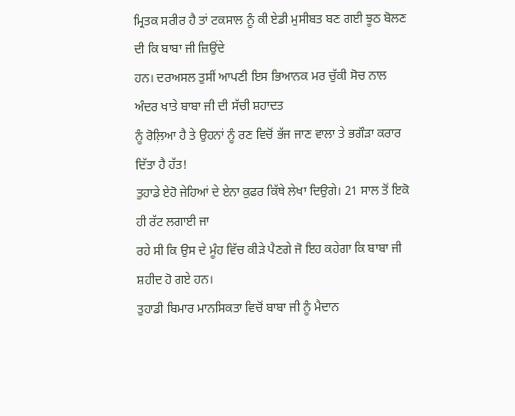ਮ੍ਰਿਤਕ ਸਰੀਰ ਹੈ ਤਾਂ ਟਕਸਾਲ ਨੂੰ ਕੀ ਏਡੀ ਮੁਸੀਬਤ ਬਣ ਗਈ ਝੂਠ ਬੋਲਣ ਦੀ ਕਿ ਬਾਬਾ ਜੀ ਜ਼ਿਉਂਦੇ
ਹਨ। ਦਰਅਸਲ ਤੁਸੀਂ ਆਪਣੀ ਇਸ ਭਿਆਨਕ ਮਰ ਚੁੱਕੀ ਸੋਚ ਨਾਲ ਅੰਦਰ ਖਾਤੇ ਬਾਬਾ ਜੀ ਦੀ ਸੱਚੀ ਸ਼ਹਾਦਤ
ਨੂੰ ਰੋਲ਼ਿਆ ਹੈ ਤੇ ਉਹਨਾਂ ਨੂੰ ਰਣ ਵਿਚੋਂ ਭੱਜ ਜਾਣ ਵਾਲਾ ਤੇ ਭਗੌੜਾ ਕਰਾਰ ਦਿੱਤਾ ਹੈ ਹੱਤ!
ਤੁਹਾਡੇ ਏਹੋ ਜੇਹਿਆਂ ਦੇ ਏਨਾ ਕੁਫਰ ਕਿੱਥੇ ਲੇਖਾ ਦਿਉਗੇ। 21 ਸਾਲ ਤੋਂ ਇਕੋ ਹੀ ਰੱਟ ਲਗਾਈ ਜਾ
ਰਹੇ ਸੀ ਕਿ ਉਸ ਦੇ ਮੂੰਹ ਵਿੱਚ ਕੀੜੇ ਪੈਣਗੇ ਜੋ ਇਹ ਕਹੇਗਾ ਕਿ ਬਾਬਾ ਜੀ ਸ਼ਹੀਦ ਹੋ ਗਏ ਹਨ।
ਤੁਹਾਡੀ ਬਿਮਾਰ ਮਾਨਸਿਕਤਾ ਵਿਚੋਂ ਬਾਬਾ ਜੀ ਨੂੰ ਮੈਦਾਨ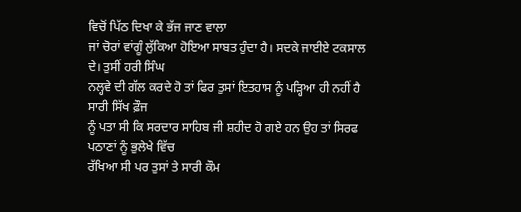ਵਿਚੋਂ ਪਿੱਠ ਦਿਖਾ ਕੇ ਭੱਜ ਜਾਣ ਵਾਲਾ
ਜਾਂ ਚੋਰਾਂ ਵਾਂਗੂੰ ਲੁੱਕਿਆ ਹੋਇਆ ਸਾਬਤ ਹੁੰਦਾ ਹੈ। ਸਦਕੇ ਜਾਈਏ ਟਕਸਾਲ ਦੇ। ਤੁਸੀਂ ਹਰੀ ਸਿੰਘ
ਨਲ੍ਹਵੇ ਦੀ ਗੱਲ ਕਰਦੇ ਹੋ ਤਾਂ ਫਿਰ ਤੁਸਾਂ ਇਤਹਾਸ ਨੂੰ ਪੜ੍ਹਿਆ ਹੀ ਨਹੀਂ ਹੈ ਸਾਰੀ ਸਿੱਖ ਫ਼ੌਜ
ਨੂੰ ਪਤਾ ਸੀ ਕਿ ਸਰਦਾਰ ਸਾਹਿਬ ਜੀ ਸ਼ਹੀਦ ਹੋ ਗਏ ਹਨ ਉਹ ਤਾਂ ਸਿਰਫ ਪਠਾਣਾਂ ਨੂੰ ਭੁਲੇਖੇ ਵਿੱਚ
ਰੱਖਿਆ ਸੀ ਪਰ ਤੁਸਾਂ ਤੇ ਸਾਰੀ ਕੌਮ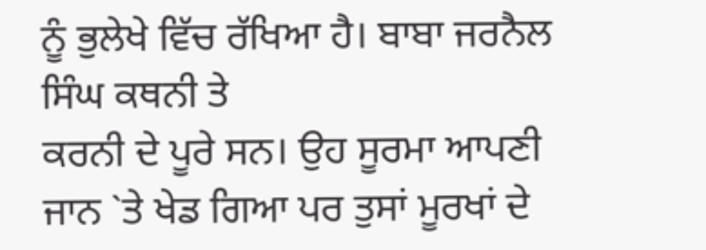ਨੂੰ ਭੁਲੇਖੇ ਵਿੱਚ ਰੱਖਿਆ ਹੈ। ਬਾਬਾ ਜਰਨੈਲ ਸਿੰਘ ਕਥਨੀ ਤੇ
ਕਰਨੀ ਦੇ ਪੂਰੇ ਸਨ। ਉਹ ਸੂਰਮਾ ਆਪਣੀ ਜਾਨ `ਤੇ ਖੇਡ ਗਿਆ ਪਰ ਤੁਸਾਂ ਮੂਰਖਾਂ ਦੇ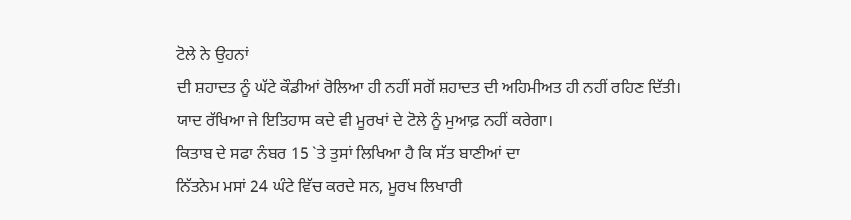ਟੋਲੇ ਨੇ ਉਹਨਾਂ
ਦੀ ਸ਼ਹਾਦਤ ਨੂੰ ਘੱਟੇ ਕੌਡੀਆਂ ਰੋਲਿਆ ਹੀ ਨਹੀਂ ਸਗੋਂ ਸ਼ਹਾਦਤ ਦੀ ਅਹਿਮੀਅਤ ਹੀ ਨਹੀਂ ਰਹਿਣ ਦਿੱਤੀ।
ਯਾਦ ਰੱਖਿਆ ਜੇ ਇਤਿਹਾਸ ਕਦੇ ਵੀ ਮੂਰਖਾਂ ਦੇ ਟੋਲੇ ਨੂੰ ਮੁਆਫ਼ ਨਹੀਂ ਕਰੇਗਾ।
ਕਿਤਾਬ ਦੇ ਸਫਾ ਨੰਬਰ 15 `ਤੇ ਤੁਸਾਂ ਲਿਖਿਆ ਹੈ ਕਿ ਸੱਤ ਬਾਣੀਆਂ ਦਾ
ਨਿੱਤਨੇਮ ਮਸਾਂ 24 ਘੰਟੇ ਵਿੱਚ ਕਰਦੇ ਸਨ, ਮੂਰਖ ਲਿਖਾਰੀ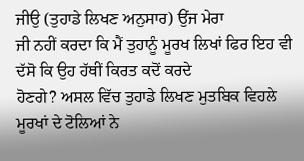ਜੀਉ (ਤੁਹਾਡੇ ਲਿਖਣ ਅਨੁਸਾਰ) ਉਂਜ ਮੇਰਾ
ਜੀ ਨਹੀਂ ਕਰਦਾ ਕਿ ਮੈਂ ਤੁਹਾਨੂੰ ਮੂਰਖ ਲਿਖਾਂ ਫਿਰ ਇਹ ਵੀ ਦੱਸੋ ਕਿ ਉਹ ਹੱਥੀਂ ਕਿਰਤ ਕਦੋਂ ਕਰਦੇ
ਹੋਣਗੇ? ਅਸਲ ਵਿੱਚ ਤੁਹਾਡੇ ਲਿਖਣ ਮੁਤਬਿਕ ਵਿਹਲੇ ਮੂਰਖਾਂ ਦੇ ਟੋਲਿਆਂ ਨੇ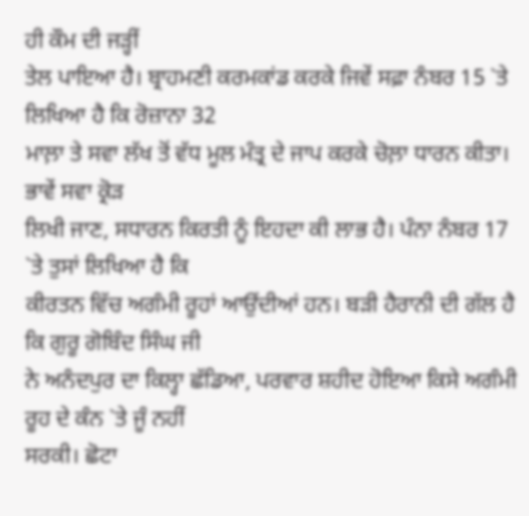ਹੀ ਕੌਮ ਦੀ ਜੜ੍ਹੀਂ
ਤੇਲ ਪਾਇਆ ਹੈ। ਬ੍ਰਾਹਮਣੀ ਕਰਮਕਾਂਡ ਕਰਕੇ ਜਿਵੇਂ ਸਫ਼ਾ ਨੰਬਰ 15 `ਤੇ ਲਿਖਿਆ ਹੈ ਕਿ ਰੋਜ਼ਾਨਾ 32
ਮਾਲ਼ਾ ਤੇ ਸਵਾ ਲੱਖ ਤੋਂ ਵੱਧ ਮੂਲ ਮੰਤ੍ਰ ਦੇ ਜਾਪ ਕਰਕੇ ਚੋਲ਼ਾ ਧਾਰਨ ਕੀਤਾ। ਭਾਵੇਂ ਸਵਾ ਕ੍ਰੋੜ
ਲਿਖੀ ਜਾਣ, ਸਧਾਰਨ ਕਿਰਤੀ ਨੂੰ ਇਹਦਾ ਕੀ ਲਾਭ ਹੈ। ਪੰਨਾ ਨੰਬਰ 17 `ਤੇ ਤੁਸਾਂ ਲਿਖਿਆ ਹੈ ਕਿ
ਕੀਰਤਨ ਵਿੱਚ ਅਗੰਮੀ ਰੂਹਾਂ ਆਉਂਦੀਆਂ ਹਨ। ਬੜੀ ਹੈਰਾਨੀ ਦੀ ਗੱਲ ਹੈ ਕਿ ਗੁਰੂ ਗੋਬਿੰਦ ਸਿੰਘ ਜੀ
ਨੇ ਅਨੰਦਪੁਰ ਦਾ ਕਿਲ੍ਹਾ ਛੱਡਿਆ, ਪਰਵਾਰ ਸ਼ਹੀਦ ਹੋਇਆ ਕਿਸੇ ਅਗੰਮੀ ਰੂਹ ਦੇ ਕੰਨ `ਤੇ ਜੂੰ ਨਹੀਂ
ਸਰਕੀ। ਛੋਟਾ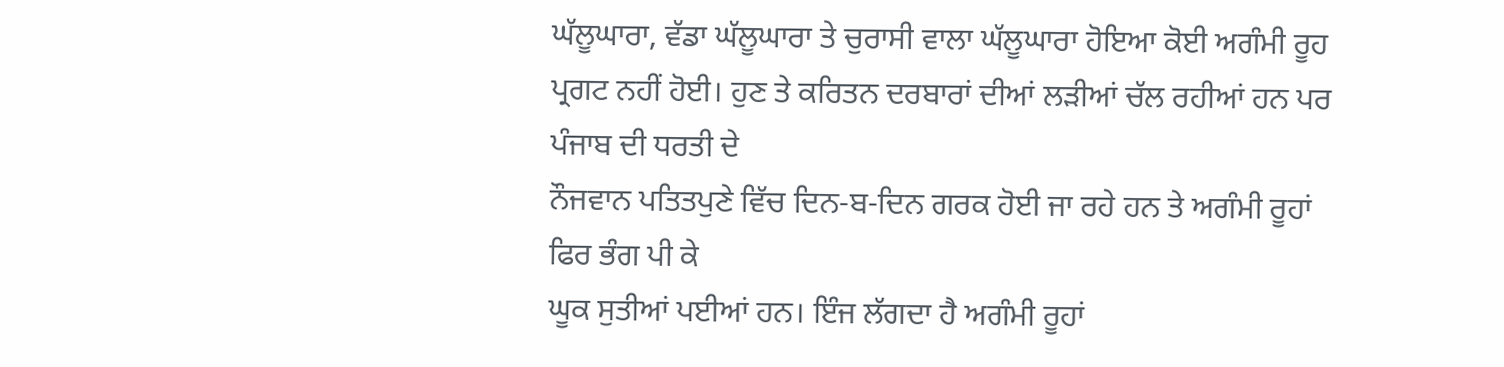ਘੱਲੂਘਾਰਾ, ਵੱਡਾ ਘੱਲੂਘਾਰਾ ਤੇ ਚੁਰਾਸੀ ਵਾਲਾ ਘੱਲੂਘਾਰਾ ਹੋਇਆ ਕੋਈ ਅਗੰਮੀ ਰੂਹ
ਪ੍ਰਗਟ ਨਹੀਂ ਹੋਈ। ਹੁਣ ਤੇ ਕਰਿਤਨ ਦਰਬਾਰਾਂ ਦੀਆਂ ਲੜੀਆਂ ਚੱਲ ਰਹੀਆਂ ਹਨ ਪਰ ਪੰਜਾਬ ਦੀ ਧਰਤੀ ਦੇ
ਨੌਜਵਾਨ ਪਤਿਤਪੁਣੇ ਵਿੱਚ ਦਿਨ-ਬ-ਦਿਨ ਗਰਕ ਹੋਈ ਜਾ ਰਹੇ ਹਨ ਤੇ ਅਗੰਮੀ ਰੂਹਾਂ ਫਿਰ ਭੰਗ ਪੀ ਕੇ
ਘੂਕ ਸੁਤੀਆਂ ਪਈਆਂ ਹਨ। ਇੰਜ ਲੱਗਦਾ ਹੈ ਅਗੰਮੀ ਰੂਹਾਂ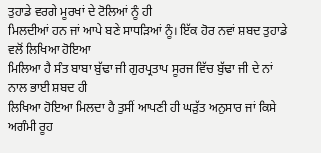ਤੁਹਾਡੇ ਵਰਗੇ ਮੂਰਖਾਂ ਦੇ ਟੋਲਿਆਂ ਨੂੰ ਹੀ
ਮਿਲਦੀਆਂ ਹਨ ਜਾਂ ਆਪੇ ਬਣੇ ਸਾਧੜਿਆਂ ਨੂੰ। ਇੱਕ ਹੋਰ ਨਵਾਂ ਸ਼ਬਦ ਤੁਹਾਡੇ ਵਲੋਂ ਲਿਖਿਆ ਹੋਇਆ
ਮਿਲਿਆ ਹੈ ਸੰਤ ਬਾਬਾ ਬੁੱਢਾ ਜੀ ਗੁਰਪ੍ਰਤਾਪ ਸੂਰਜ ਵਿੱਚ ਬੁੱਢਾ ਜੀ ਦੇ ਨਾਂ ਨਾਲ ਭਾਈ ਸ਼ਬਦ ਹੀ
ਲਿਖਿਆ ਹੋਇਆ ਮਿਲਦਾ ਹੈ ਤੁਸੀਂ ਆਪਣੀ ਹੀ ਘੜੁੱਤ ਅਨੁਸਾਰ ਜਾਂ ਕਿਸੇ ਅਗੰਮੀ ਰੂਹ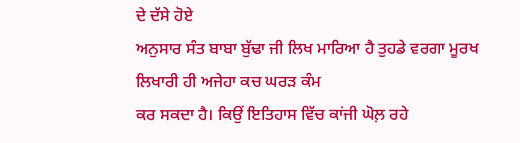ਦੇ ਦੱਸੇ ਹੋਏ
ਅਨੁਸਾਰ ਸੰਤ ਬਾਬਾ ਬੁੱਢਾ ਜੀ ਲਿਖ ਮਾਰਿਆ ਹੈ ਤੁਹਡੇ ਵਰਗਾ ਮੂਰਖ ਲਿਖਾਰੀ ਹੀ ਅਜੇਹਾ ਕਚ ਘਰੜ ਕੰਮ
ਕਰ ਸਕਦਾ ਹੈ। ਕਿਉਂ ਇਤਿਹਾਸ ਵਿੱਚ ਕਾਂਜੀ ਘੋਲ਼ ਰਹੇ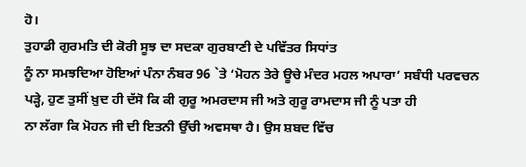ਹੋ।
ਤੁਹਾਡੀ ਗੁਰਮਤਿ ਦੀ ਕੋਰੀ ਸੂਝ ਦਾ ਸਦਕਾ ਗੁਰਬਾਣੀ ਦੇ ਪਵਿੱਤਰ ਸਿਧਾਂਤ
ਨੂੰ ਨਾ ਸਮਝਦਿਆ ਹੋਇਆਂ ਪੰਨਾ ਨੰਬਰ 96 `ਤੇ ‘ਮੋਹਨ ਤੇਰੇ ਊਚੇ ਮੰਦਰ ਮਹਲ ਅਪਾਰਾ’ ਸਬੰਧੀ ਪਰਵਚਨ
ਪੜ੍ਹੇ, ਹੁਣ ਤੁਸੀਂ ਖ਼ੁਦ ਹੀ ਦੱਸੋ ਕਿ ਕੀ ਗੁਰੂ ਅਮਰਦਾਸ ਜੀ ਅਤੇ ਗੁਰੂ ਰਾਮਦਾਸ ਜੀ ਨੂੰ ਪਤਾ ਹੀ
ਨਾ ਲੱਗਾ ਕਿ ਮੋਹਨ ਜੀ ਦੀ ਇਤਨੀ ਉੱਚੀ ਅਵਸਥਾ ਹੈ। ਉਸ ਸ਼ਬਦ ਵਿੱਚ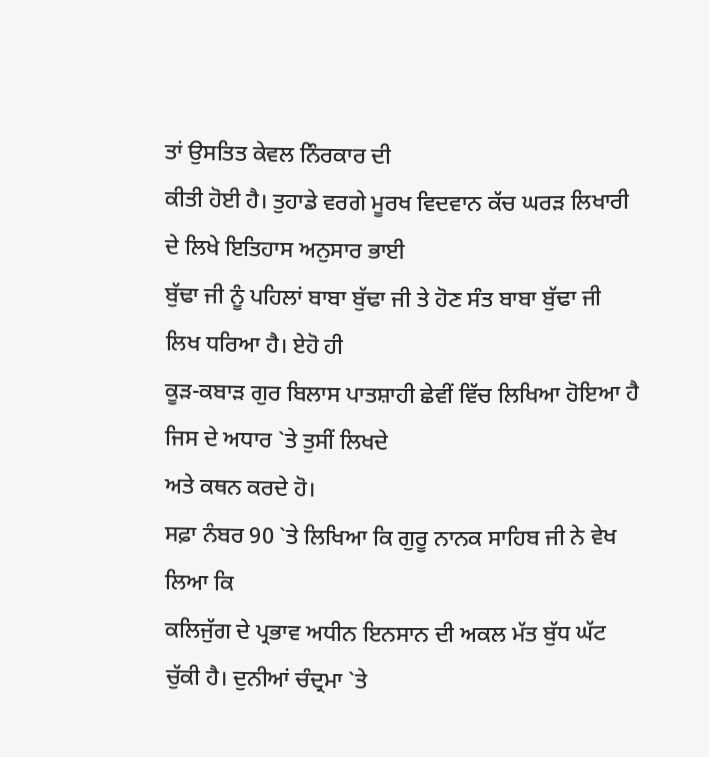ਤਾਂ ਉਸਤਿਤ ਕੇਵਲ ਨਿੰਰਕਾਰ ਦੀ
ਕੀਤੀ ਹੋਈ ਹੈ। ਤੁਹਾਡੇ ਵਰਗੇ ਮੂਰਖ ਵਿਦਵਾਨ ਕੱਚ ਘਰੜ ਲਿਖਾਰੀ ਦੇ ਲਿਖੇ ਇਤਿਹਾਸ ਅਨੁਸਾਰ ਭਾਈ
ਬੁੱਢਾ ਜੀ ਨੂੰ ਪਹਿਲਾਂ ਬਾਬਾ ਬੁੱਢਾ ਜੀ ਤੇ ਹੋਣ ਸੰਤ ਬਾਬਾ ਬੁੱਢਾ ਜੀ ਲਿਖ ਧਰਿਆ ਹੈ। ਏਹੋ ਹੀ
ਕੂੜ-ਕਬਾੜ ਗੁਰ ਬਿਲਾਸ ਪਾਤਸ਼ਾਹੀ ਛੇਵੀਂ ਵਿੱਚ ਲਿਖਿਆ ਹੋਇਆ ਹੈ ਜਿਸ ਦੇ ਅਧਾਰ `ਤੇ ਤੁਸੀਂ ਲਿਖਦੇ
ਅਤੇ ਕਥਨ ਕਰਦੇ ਹੋ।
ਸਫ਼ਾ ਨੰਬਰ 90 `ਤੇ ਲਿਖਿਆ ਕਿ ਗੁਰੂ ਨਾਨਕ ਸਾਹਿਬ ਜੀ ਨੇ ਵੇਖ ਲਿਆ ਕਿ
ਕਲਿਜੁੱਗ ਦੇ ਪ੍ਰਭਾਵ ਅਧੀਨ ਇਨਸਾਨ ਦੀ ਅਕਲ ਮੱਤ ਬੁੱਧ ਘੱਟ ਚੁੱਕੀ ਹੈ। ਦੁਨੀਆਂ ਚੰਦ੍ਰਮਾ `ਤੇ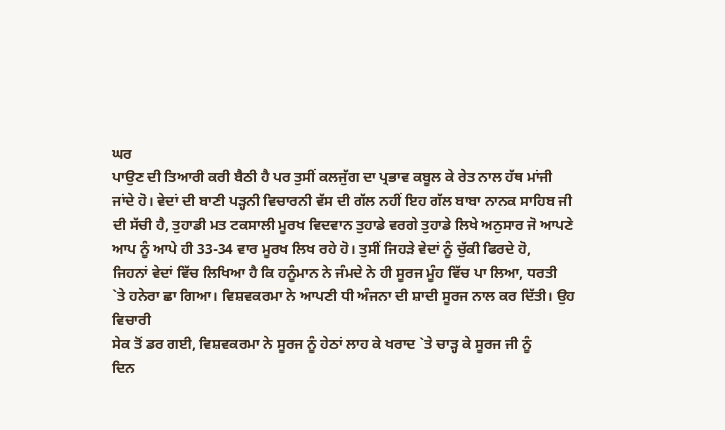ਘਰ
ਪਾਉਣ ਦੀ ਤਿਆਰੀ ਕਰੀ ਬੈਠੀ ਹੈ ਪਰ ਤੁਸੀਂ ਕਲਜੁੱਗ ਦਾ ਪ੍ਰਭਾਵ ਕਬੂਲ ਕੇ ਰੇਤ ਨਾਲ ਹੱਥ ਮਾਂਜੀ
ਜਾਂਦੇ ਹੋ। ਵੇਦਾਂ ਦੀ ਬਾਣੀ ਪੜ੍ਹਨੀ ਵਿਚਾਰਨੀ ਵੱਸ ਦੀ ਗੱਲ ਨਹੀਂ ਇਹ ਗੱਲ ਬਾਬਾ ਨਾਨਕ ਸਾਹਿਬ ਜੀ
ਦੀ ਸੱਚੀ ਹੈ, ਤੁਹਾਡੀ ਮਤ ਟਕਸਾਲੀ ਮੂਰਖ ਵਿਦਵਾਨ ਤੁਹਾਡੇ ਵਰਗੇ ਤੁਹਾਡੇ ਲਿਖੇ ਅਨੁਸਾਰ ਜੋ ਆਪਣੇ
ਆਪ ਨੂੰ ਆਪੇ ਹੀ 33-34 ਵਾਰ ਮੂਰਖ ਲਿਖ ਰਹੇ ਹੋ। ਤੁਸੀਂ ਜਿਹੜੇ ਵੇਦਾਂ ਨੂੰ ਚੁੱਕੀ ਫਿਰਦੇ ਹੋ,
ਜਿਹਨਾਂ ਵੇਦਾਂ ਵਿੱਚ ਲਿਖਿਆ ਹੈ ਕਿ ਹਨੂੰਮਾਨ ਨੇ ਜੰਮਦੇ ਨੇ ਹੀ ਸੂਰਜ ਮੂੰਹ ਵਿੱਚ ਪਾ ਲਿਆ, ਧਰਤੀ
`ਤੇ ਹਨੇਰਾ ਛਾ ਗਿਆ। ਵਿਸ਼ਵਕਰਮਾ ਨੇ ਆਪਣੀ ਧੀ ਅੰਜਨਾ ਦੀ ਸ਼ਾਦੀ ਸੂਰਜ ਨਾਲ ਕਰ ਦਿੱਤੀ। ਉਹ ਵਿਚਾਰੀ
ਸੇਕ ਤੋਂ ਡਰ ਗਈ, ਵਿਸ਼ਵਕਰਮਾ ਨੇ ਸੂਰਜ ਨੂੰ ਹੇਠਾਂ ਲਾਹ ਕੇ ਖਰਾਦ `ਤੇ ਚਾੜ੍ਹ ਕੇ ਸੂਰਜ ਜੀ ਨੂੰ
ਦਿਨ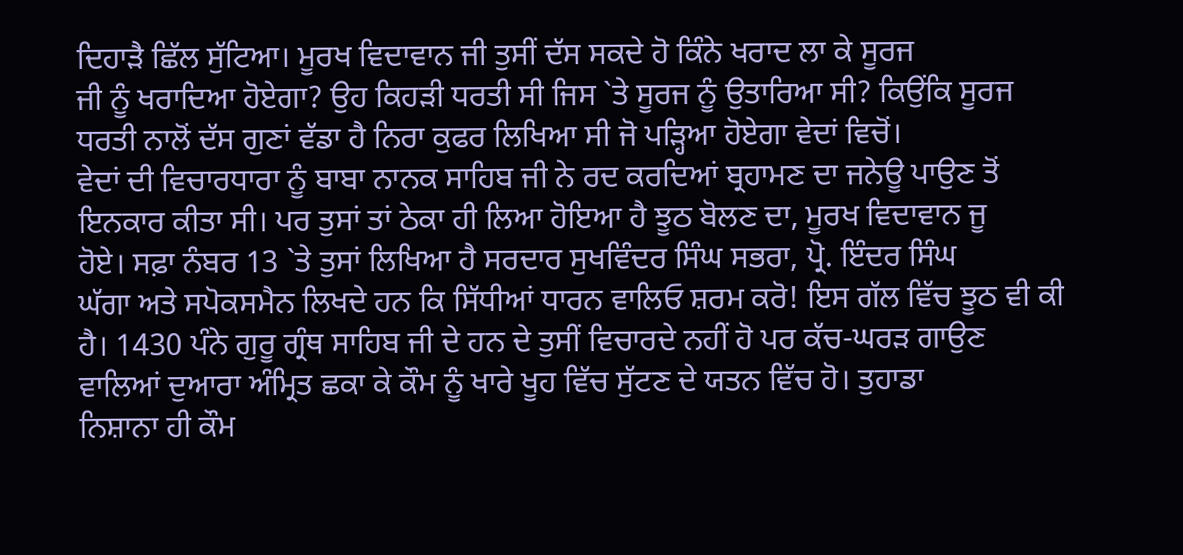ਦਿਹਾੜੈ ਛਿੱਲ ਸੁੱਟਿਆ। ਮੂਰਖ ਵਿਦਾਵਾਨ ਜੀ ਤੁਸੀਂ ਦੱਸ ਸਕਦੇ ਹੋ ਕਿੰਨੇ ਖਰਾਦ ਲਾ ਕੇ ਸੂਰਜ
ਜੀ ਨੂੰ ਖਰਾਦਿਆ ਹੋਏਗਾ? ਉਹ ਕਿਹੜੀ ਧਰਤੀ ਸੀ ਜਿਸ `ਤੇ ਸੂਰਜ ਨੂੰ ਉਤਾਰਿਆ ਸੀ? ਕਿਉਂਕਿ ਸੂਰਜ
ਧਰਤੀ ਨਾਲੋਂ ਦੱਸ ਗੁਣਾਂ ਵੱਡਾ ਹੈ ਨਿਰਾ ਕੁਫਰ ਲਿਖਿਆ ਸੀ ਜੋ ਪੜ੍ਹਿਆ ਹੋਏਗਾ ਵੇਦਾਂ ਵਿਚੋਂ।
ਵੇਦਾਂ ਦੀ ਵਿਚਾਰਧਾਰਾ ਨੂੰ ਬਾਬਾ ਨਾਨਕ ਸਾਹਿਬ ਜੀ ਨੇ ਰਦ ਕਰਦਿਆਂ ਬ੍ਰਹਾਮਣ ਦਾ ਜਨੇਊ ਪਾਉਣ ਤੋਂ
ਇਨਕਾਰ ਕੀਤਾ ਸੀ। ਪਰ ਤੁਸਾਂ ਤਾਂ ਠੇਕਾ ਹੀ ਲਿਆ ਹੋਇਆ ਹੈ ਝੂਠ ਬੋਲਣ ਦਾ, ਮੂਰਖ ਵਿਦਾਵਾਨ ਜੂ
ਹੋਏ। ਸਫ਼ਾ ਨੰਬਰ 13 `ਤੇ ਤੁਸਾਂ ਲਿਖਿਆ ਹੈ ਸਰਦਾਰ ਸੁਖਵਿੰਦਰ ਸਿੰਘ ਸਭਰਾ, ਪ੍ਰੋ. ਇੰਦਰ ਸਿੰਘ
ਘੱਗਾ ਅਤੇ ਸਪੋਕਸਮੈਨ ਲਿਖਦੇ ਹਨ ਕਿ ਸਿੱਧੀਆਂ ਧਾਰਨ ਵਾਲਿਓ ਸ਼ਰਮ ਕਰੋ! ਇਸ ਗੱਲ ਵਿੱਚ ਝੂਠ ਵੀ ਕੀ
ਹੈ। 1430 ਪੰਨੇ ਗੁਰੂ ਗ੍ਰੰਥ ਸਾਹਿਬ ਜੀ ਦੇ ਹਨ ਦੇ ਤੁਸੀਂ ਵਿਚਾਰਦੇ ਨਹੀਂ ਹੋ ਪਰ ਕੱਚ-ਘਰੜ ਗਾਉਣ
ਵਾਲਿਆਂ ਦੁਆਰਾ ਅੰਮ੍ਰਿਤ ਛਕਾ ਕੇ ਕੌਮ ਨੂੰ ਖਾਰੇ ਖੂਹ ਵਿੱਚ ਸੁੱਟਣ ਦੇ ਯਤਨ ਵਿੱਚ ਹੋ। ਤੁਹਾਡਾ
ਨਿਸ਼ਾਨਾ ਹੀ ਕੌਮ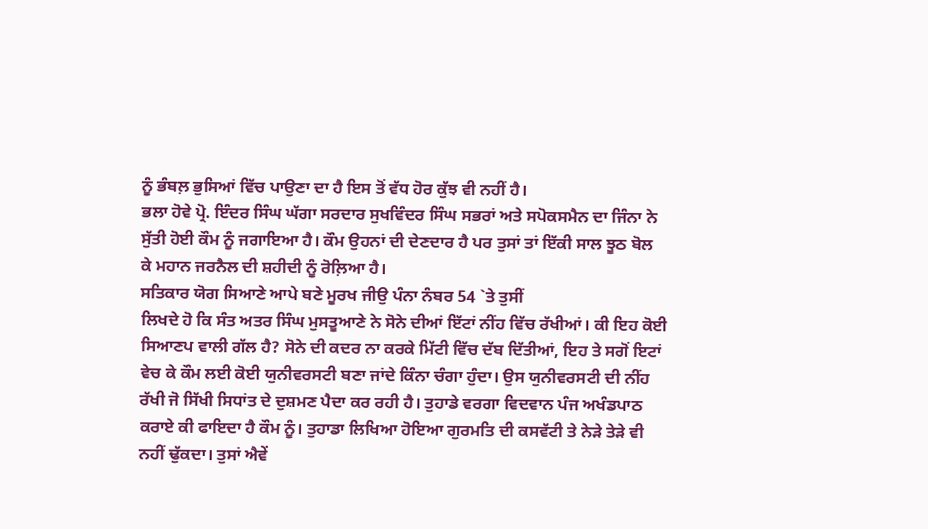ਨੂੰ ਭੰਬਲ਼ ਭੁਸਿਆਂ ਵਿੱਚ ਪਾਉਣਾ ਦਾ ਹੈ ਇਸ ਤੋਂ ਵੱਧ ਹੋਰ ਕੁੱਝ ਵੀ ਨਹੀਂ ਹੈ।
ਭਲਾ ਹੋਵੇ ਪ੍ਰੋ. ਇੰਦਰ ਸਿੰਘ ਘੱਗਾ ਸਰਦਾਰ ਸੁਖਵਿੰਦਰ ਸਿੰਘ ਸਭਰਾਂ ਅਤੇ ਸਪੋਕਸਮੈਨ ਦਾ ਜਿੰਨਾ ਨੇ
ਸੁੱਤੀ ਹੋਈ ਕੌਮ ਨੂੰ ਜਗਾਇਆ ਹੈ। ਕੌਮ ਉਹਨਾਂ ਦੀ ਦੇਣਦਾਰ ਹੈ ਪਰ ਤੁਸਾਂ ਤਾਂ ਇੱਕੀ ਸਾਲ ਝੂਠ ਬੋਲ
ਕੇ ਮਹਾਨ ਜਰਨੈਲ ਦੀ ਸ਼ਹੀਦੀ ਨੂੰ ਰੋਲ਼ਿਆ ਹੈ।
ਸਤਿਕਾਰ ਯੋਗ ਸਿਆਣੇ ਆਪੇ ਬਣੇ ਮੂਰਖ ਜੀਉ ਪੰਨਾ ਨੰਬਰ 54 `ਤੇ ਤੁਸੀਂ
ਲਿਖਦੇ ਹੋ ਕਿ ਸੰਤ ਅਤਰ ਸਿੰਘ ਮੁਸਤੂਆਣੇ ਨੇ ਸੋਨੇ ਦੀਆਂ ਇੱਟਾਂ ਨੀਂਹ ਵਿੱਚ ਰੱਖੀਆਂ। ਕੀ ਇਹ ਕੋਈ
ਸਿਆਣਪ ਵਾਲੀ ਗੱਲ ਹੈ? ਸੋਨੇ ਦੀ ਕਦਰ ਨਾ ਕਰਕੇ ਮਿੱਟੀ ਵਿੱਚ ਦੱਬ ਦਿੱਤੀਆਂ, ਇਹ ਤੇ ਸਗੋਂ ਇਟਾਂ
ਵੇਚ ਕੇ ਕੌਮ ਲਈ ਕੋਈ ਯੁਨੀਵਰਸਟੀ ਬਣਾ ਜਾਂਦੇ ਕਿੰਨਾ ਚੰਗਾ ਹੁੰਦਾ। ਉਸ ਯੁਨੀਵਰਸਟੀ ਦੀ ਨੀਂਹ
ਰੱਖੀ ਜੋ ਸਿੱਖੀ ਸਿਧਾਂਤ ਦੇ ਦੁਸ਼ਮਣ ਪੈਦਾ ਕਰ ਰਹੀ ਹੈ। ਤੁਹਾਡੇ ਵਰਗਾ ਵਿਦਵਾਨ ਪੰਜ ਅਖੰਡਪਾਠ
ਕਰਾਏ ਕੀ ਫਾਇਦਾ ਹੈ ਕੌਮ ਨੂੰ। ਤੁਹਾਡਾ ਲਿਖਿਆ ਹੋਇਆ ਗੁਰਮਤਿ ਦੀ ਕਸਵੱਟੀ ਤੇ ਨੇੜੇ ਤੇੜੇ ਵੀ
ਨਹੀਂ ਢੁੱਕਦਾ। ਤੁਸਾਂ ਐਵੇਂ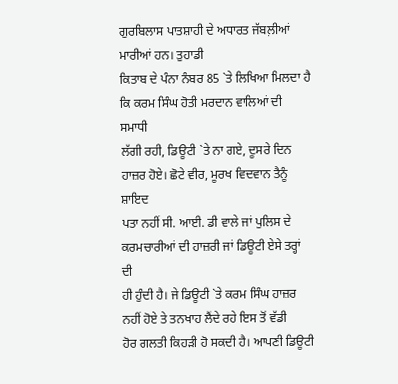ਗੁਰਬਿਲਾਸ ਪਾਤਸ਼ਾਹੀ ਦੇ ਅਧਾਰਤ ਜੱਬਲ਼ੀਆਂ ਮਾਰੀਆਂ ਹਨ। ਤੁਹਾਡੀ
ਕਿਤਾਬ ਦੇ ਪੰਨਾ ਨੰਬਰ 85 `ਤੇ ਲਿਖਿਆ ਮਿਲਦਾ ਹੈ ਕਿ ਕਰਮ ਸਿੰਘ ਹੋਤੀ ਮਰਦਾਨ ਵਾਲਿਆਂ ਦੀ ਸਮਾਧੀ
ਲੱਗੀ ਰਹੀ, ਡਿਊਟੀ `ਤੇ ਨਾ ਗਏ, ਦੂਸਰੇ ਦਿਨ ਹਾਜ਼ਰ ਹੋਏ। ਛੋਟੇ ਵੀਰ, ਮੂਰਖ ਵਿਦਵਾਨ ਤੈਨੂੰ ਸ਼ਾਇਦ
ਪਤਾ ਨਹੀਂ ਸੀ. ਆਈ. ਡੀ ਵਾਲੇ ਜਾਂ ਪੁਲਿਸ ਦੇ ਕਰਮਚਾਰੀਆਂ ਦੀ ਹਾਜ਼ਰੀ ਜਾਂ ਡਿਊਟੀ ਏਸੇ ਤਰ੍ਹਾਂ ਦੀ
ਹੀ ਹੁੰਦੀ ਹੈ। ਜੇ ਡਿਊਟੀ `ਤੇ ਕਰਮ ਸਿੰਘ ਹਾਜ਼ਰ ਨਹੀਂ ਹੋਏ ਤੇ ਤਨਖਾਹ ਲੈਂਦੇ ਰਹੇ ਇਸ ਤੋਂ ਵੱਡੀ
ਹੋਰ ਗਲਤੀ ਕਿਹੜੀ ਹੋ ਸਕਦੀ ਹੈ। ਆਪਣੀ ਡਿਊਟੀ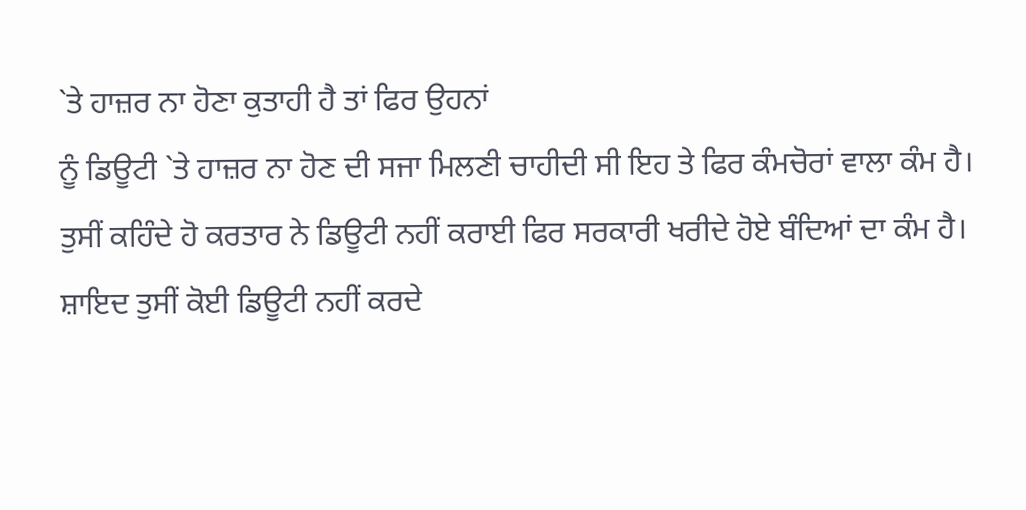`ਤੇ ਹਾਜ਼ਰ ਨਾ ਹੋਣਾ ਕੁਤਾਹੀ ਹੈ ਤਾਂ ਫਿਰ ਉਹਨਾਂ
ਨੂੰ ਡਿਊਟੀ `ਤੇ ਹਾਜ਼ਰ ਨਾ ਹੋਣ ਦੀ ਸਜਾ ਮਿਲਣੀ ਚਾਹੀਦੀ ਸੀ ਇਹ ਤੇ ਫਿਰ ਕੰਮਚੋਰਾਂ ਵਾਲਾ ਕੰਮ ਹੈ।
ਤੁਸੀਂ ਕਹਿੰਦੇ ਹੋ ਕਰਤਾਰ ਨੇ ਡਿਊਟੀ ਨਹੀਂ ਕਰਾਈ ਫਿਰ ਸਰਕਾਰੀ ਖਰੀਦੇ ਹੋਏ ਬੰਦਿਆਂ ਦਾ ਕੰਮ ਹੈ।
ਸ਼ਾਇਦ ਤੁਸੀਂ ਕੋਈ ਡਿਊਟੀ ਨਹੀਂ ਕਰਦੇ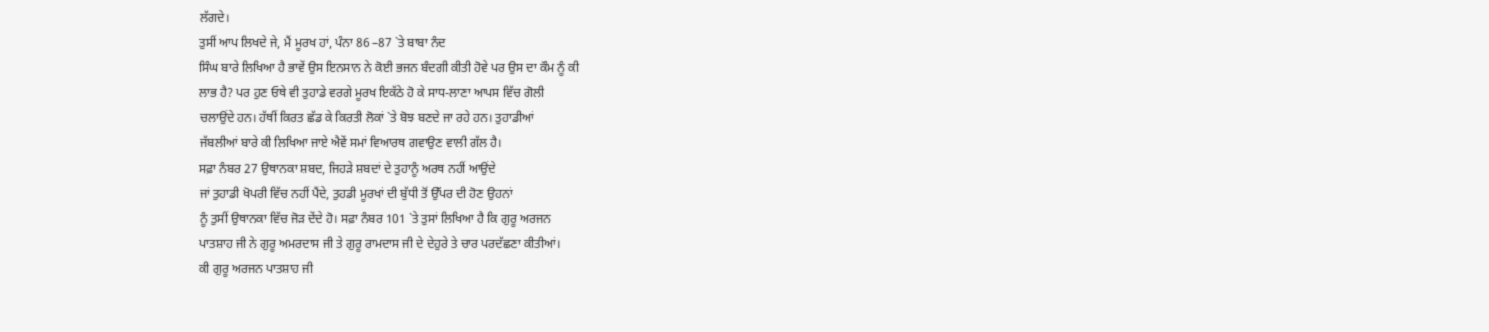ਲੱਗਦੇ।
ਤੁਸੀਂ ਆਪ ਲਿਖਦੇ ਜੇ, ਮੈਂ ਮੂਰਖ ਹਾਂ, ਪੰਨਾ 86 –87 `ਤੇ ਬਾਬਾ ਨੰਦ
ਸਿੰਘ ਬਾਰੇ ਲਿਖਿਆ ਹੈ ਭਾਵੇਂ ਉਸ ਇਨਸਾਨ ਨੇ ਕੋਈ ਭਜਨ ਬੰਦਗੀ ਕੀਤੀ ਹੋਵੇ ਪਰ ਉਸ ਦਾ ਕੌਮ ਨੂੰ ਕੀ
ਲਾਭ ਹੈ? ਪਰ ਹੁਣ ਓਥੇ ਵੀ ਤੁਹਾਡੇ ਵਰਗੇ ਮੂਰਖ ਇਕੱਠੇ ਹੋ ਕੇ ਸਾਧ-ਲਾਣਾ ਆਪਸ ਵਿੱਚ ਗੋਲੀ
ਚਲਾਉਂਦੇ ਹਨ। ਹੱਥੀਂ ਕਿਰਤ ਛੱਡ ਕੇ ਕਿਰਤੀ ਲੋਕਾਂ `ਤੇ ਬੋਝ ਬਣਦੇ ਜਾ ਰਹੇ ਹਨ। ਤੁਹਾਡੀਆਂ
ਜੱਬਲੀਆਂ ਬਾਰੇ ਕੀ ਲਿਖਿਆ ਜਾਏ ਐਵੇਂ ਸਮਾਂ ਵਿਆਰਥ ਗਵਾਉਣ ਵਾਲੀ ਗੱਲ ਹੈ।
ਸਫ਼ਾ ਨੰਬਰ 27 ਉਥਾਨਕਾ ਸ਼ਬਦ, ਜਿਹੜੇ ਸ਼ਬਦਾਂ ਦੇ ਤੁਹਾਨੂੰ ਅਰਥ ਨਹੀਂ ਆਉਂਦੇ
ਜਾਂ ਤੁਹਾਡੀ ਖੋਪਰੀ ਵਿੱਚ ਨਹੀਂ ਪੈਂਦੇ, ਤੁਹਡੀ ਮੂਰਖਾਂ ਦੀ ਬੁੱਧੀ ਤੋਂ ਉੱਪਰ ਦੀ ਹੋਣ ਉਹਨਾਂ
ਨੂੰ ਤੁਸੀਂ ਉਥਾਨਕਾ ਵਿੱਚ ਜੋੜ ਦੇਂਦੇ ਹੋ। ਸਫ਼ਾ ਨੰਬਰ 101 `ਤੇ ਤੁਸਾਂ ਲਿਖਿਆ ਹੈ ਕਿ ਗੁਰੂ ਅਰਜਨ
ਪਾਤਸ਼ਾਹ ਜੀ ਨੇ ਗੁਰੂ ਅਮਰਦਾਸ ਜੀ ਤੇ ਗੁਰੂ ਰਾਮਦਾਸ ਜੀ ਦੇ ਦੇਹੁਰੇ ਤੇ ਚਾਰ ਪਰਦੱਛਣਾ ਕੀਤੀਆਂ।
ਕੀ ਗੁਰੂ ਅਰਜਨ ਪਾਤਸ਼ਾਹ ਜੀ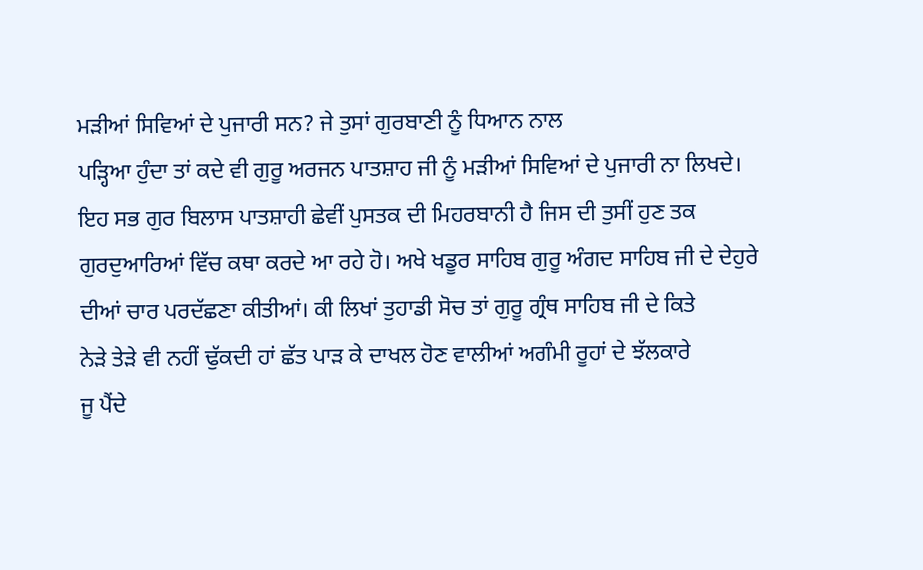ਮੜੀਆਂ ਸਿਵਿਆਂ ਦੇ ਪੁਜਾਰੀ ਸਨ? ਜੇ ਤੁਸਾਂ ਗੁਰਬਾਣੀ ਨੂੰ ਧਿਆਨ ਨਾਲ
ਪੜ੍ਹਿਆ ਹੁੰਦਾ ਤਾਂ ਕਦੇ ਵੀ ਗੁਰੂ ਅਰਜਨ ਪਾਤਸ਼ਾਹ ਜੀ ਨੂੰ ਮੜੀਆਂ ਸਿਵਿਆਂ ਦੇ ਪੁਜਾਰੀ ਨਾ ਲਿਖਦੇ।
ਇਹ ਸਭ ਗੁਰ ਬਿਲਾਸ ਪਾਤਸ਼ਾਹੀ ਛੇਵੀਂ ਪੁਸਤਕ ਦੀ ਮਿਹਰਬਾਨੀ ਹੈ ਜਿਸ ਦੀ ਤੁਸੀਂ ਹੁਣ ਤਕ
ਗੁਰਦੁਆਰਿਆਂ ਵਿੱਚ ਕਥਾ ਕਰਦੇ ਆ ਰਹੇ ਹੋ। ਅਖੇ ਖਡੂਰ ਸਾਹਿਬ ਗੁਰੂ ਅੰਗਦ ਸਾਹਿਬ ਜੀ ਦੇ ਦੇਹੁਰੇ
ਦੀਆਂ ਚਾਰ ਪਰਦੱਛਣਾ ਕੀਤੀਆਂ। ਕੀ ਲਿਖਾਂ ਤੁਹਾਡੀ ਸੋਚ ਤਾਂ ਗੁਰੂ ਗ੍ਰੰਥ ਸਾਹਿਬ ਜੀ ਦੇ ਕਿਤੇ
ਨੇੜੇ ਤੇੜੇ ਵੀ ਨਹੀਂ ਢੁੱਕਦੀ ਹਾਂ ਛੱਤ ਪਾੜ ਕੇ ਦਾਖਲ ਹੋਣ ਵਾਲੀਆਂ ਅਗੰਮੀ ਰੂਹਾਂ ਦੇ ਝੱਲਕਾਰੇ
ਜੂ ਪੈਂਦੇ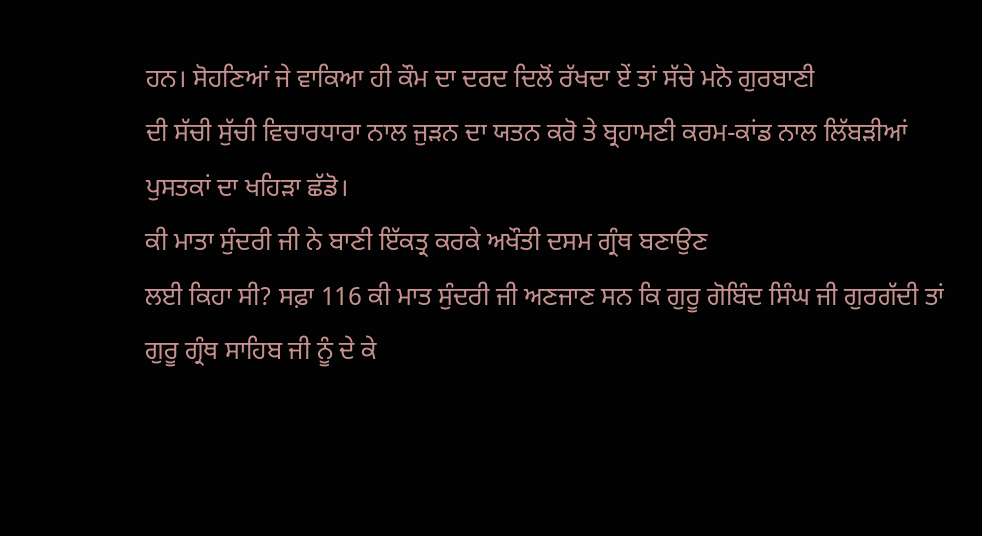ਹਨ। ਸੋਹਣਿਆਂ ਜੇ ਵਾਕਿਆ ਹੀ ਕੌਮ ਦਾ ਦਰਦ ਦਿਲੋਂ ਰੱਖਦਾ ਏਂ ਤਾਂ ਸੱਚੇ ਮਨੋ ਗੁਰਬਾਣੀ
ਦੀ ਸੱਚੀ ਸੁੱਚੀ ਵਿਚਾਰਧਾਰਾ ਨਾਲ ਜੁੜਨ ਦਾ ਯਤਨ ਕਰੋ ਤੇ ਬ੍ਰਹਾਮਣੀ ਕਰਮ-ਕਾਂਡ ਨਾਲ ਲਿੱਬੜੀਆਂ
ਪੁਸਤਕਾਂ ਦਾ ਖਹਿੜਾ ਛੱਡੋ।
ਕੀ ਮਾਤਾ ਸੁੰਦਰੀ ਜੀ ਨੇ ਬਾਣੀ ਇੱਕਤ੍ਰ ਕਰਕੇ ਅਖੌਤੀ ਦਸਮ ਗ੍ਰੰਥ ਬਣਾਉਣ
ਲਈ ਕਿਹਾ ਸੀ? ਸਫ਼ਾ 116 ਕੀ ਮਾਤ ਸੁੰਦਰੀ ਜੀ ਅਣਜਾਣ ਸਨ ਕਿ ਗੁਰੂ ਗੋਬਿੰਦ ਸਿੰਘ ਜੀ ਗੁਰਗੱਦੀ ਤਾਂ
ਗੁਰੂ ਗ੍ਰੰਥ ਸਾਹਿਬ ਜੀ ਨੂੰ ਦੇ ਕੇ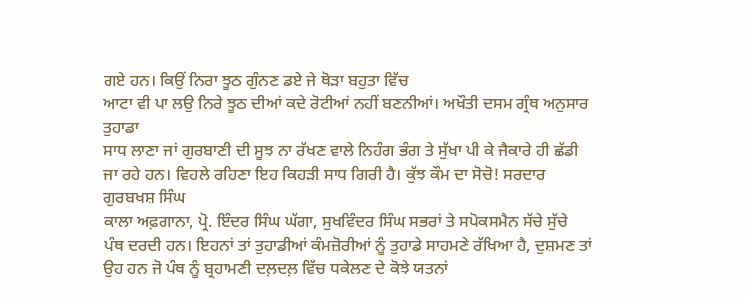ਗਏ ਹਨ। ਕਿਉਂ ਨਿਰਾ ਝੂਠ ਗੁੰਨਣ ਡਏ ਜੇ ਥੋੜਾ ਬਹੁਤਾ ਵਿੱਚ
ਆਟਾ ਵੀ ਪਾ ਲਉ ਨਿਰੇ ਝੂਠ ਦੀਆਂ ਕਦੇ ਰੋਟੀਆਂ ਨਹੀਂ ਬਣਨੀਆਂ। ਅਖੌਤੀ ਦਸਮ ਗ੍ਰੰਥ ਅਨੁਸਾਰ ਤੁਹਾਡਾ
ਸਾਧ ਲਾਣਾ ਜਾਂ ਗੁਰਬਾਣੀ ਦੀ ਸੂਝ ਨਾ ਰੱਖਣ ਵਾਲੇ ਨਿਹੰਗ ਭੰਗ ਤੇ ਸੁੱਖਾ ਪੀ ਕੇ ਜੈਕਾਰੇ ਹੀ ਛੱਡੀ
ਜਾ ਰਹੇ ਹਨ। ਵਿਹਲੇ ਰਹਿਣਾ ਇਹ ਕਿਹੜੀ ਸਾਧ ਗਿਰੀ ਹੈ। ਕੁੱਝ ਕੌਮ ਦਾ ਸੋਚੋ! ਸਰਦਾਰ ਗੁਰਬਖਸ਼ ਸਿੰਘ
ਕਾਲਾ ਅਫ਼ਗਾਨਾ, ਪ੍ਰੋ. ਇੰਦਰ ਸਿੰਘ ਘੱਗਾ, ਸੁਖਵਿੰਦਰ ਸਿੰਘ ਸਭਰਾਂ ਤੇ ਸਪੋਕਸਮੈਨ ਸੱਚੇ ਸੁੱਚੇ
ਪੰਥ ਦਰਦੀ ਹਨ। ਇਹਨਾਂ ਤਾਂ ਤੁਹਾਡੀਆਂ ਕੰਮਜ਼ੋਰੀਆਂ ਨੂੰ ਤੁਹਾਡੇ ਸਾਹਮਣੇ ਰੱਖਿਆ ਹੈ, ਦੁਸ਼ਮਣ ਤਾਂ
ਉਹ ਹਨ ਜੋ ਪੰਥ ਨੂੰ ਬ੍ਰਹਾਮਣੀ ਦਲ਼ਦਲ਼ ਵਿੱਚ ਧਕੇਲਣ ਦੇ ਕੋਝੇ ਯਤਨਾਂ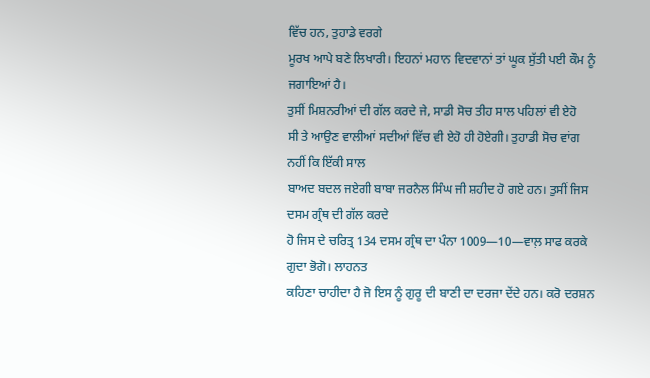ਵਿੱਚ ਹਨ, ਤੁਹਾਡੇ ਵਰਗੇ
ਮੂਰਖ ਆਪੇ ਬਣੇ ਲਿਖਾਰੀ। ਇਹਨਾਂ ਮਹਾਨ ਵਿਦਵਾਨਾਂ ਤਾਂ ਘੂਕ ਸੁੱਤੀ ਪਈ ਕੌਮ ਨੂੰ ਜਗਾਇਆਂ ਹੈ।
ਤੁਸੀਂ ਮਿਸ਼ਨਰੀਆਂ ਦੀ ਗੱਲ ਕਰਦੇ ਜੇ, ਸਾਡੀ ਸੋਚ ਤੀਹ ਸਾਲ ਪਹਿਲਾਂ ਵੀ ਏਹੋ
ਸੀ ਤੇ ਆਉਣ ਵਾਲੀਆਂ ਸਦੀਆਂ ਵਿੱਚ ਵੀ ਏਹੋ ਹੀ ਹੋਏਗੀ। ਤੁਹਾਡੀ ਸੋਚ ਵਾਂਗ ਨਹੀਂ ਕਿ ਇੱਕੀ ਸਾਲ
ਬਾਅਦ ਬਦਲ ਜਏਗੀ ਬਾਬਾ ਜਰਨੈਲ ਸਿੰਘ ਜੀ ਸ਼ਹੀਦ ਹੋ ਗਏ ਹਨ। ਤੁਸੀਂ ਜਿਸ ਦਸਮ ਗ੍ਰੰਥ ਦੀ ਗੱਲ ਕਰਦੇ
ਹੋ ਜਿਸ ਦੇ ਚਰਿਤ੍ਰ 134 ਦਸਮ ਗ੍ਰੰਥ ਦਾ ਪੰਨਾ 1009—10—ਵਾਲ਼ ਸਾਫ ਕਰਕੇ ਗੁਦਾ ਭੋਗੋ। ਲਾਹਨਤ
ਕਹਿਣਾ ਚਾਹੀਦਾ ਹੈ ਜੋ ਇਸ ਨੂੰ ਗੁਰੂ ਦੀ ਬਾਣੀ ਦਾ ਦਰਜਾ ਦੇਂਦੇ ਹਨ। ਕਰੋ ਦਰਸ਼ਨ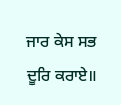ਜਾਰ ਕੇਸ ਸਭ ਦੂਰਿ ਕਰਾਏ॥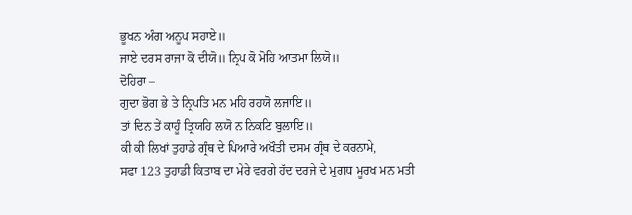ਭੂਖਨ ਅੰਗ ਅਨੂਪ ਸਹਾਏ॥
ਜਾਏ ਦਰਸ ਰਾਜਾ ਕੋ ਦੀਯੋ॥ ਨ੍ਰਿਪ ਕੋ ਮੋਹਿ ਆਤਮਾ ਲਿਯੋ॥
ਦੋਹਿਰਾ –
ਗੁਦਾ ਭੋਗ ਭੇ ਤੇ ਨ੍ਰਿਪਤਿ ਮਨ ਮਹਿ ਰਹਯੋ ਲਜਾਇ॥
ਤਾਂ ਦਿਨ ਤੇਂ ਕਾਹੂੰ ਤ੍ਰਿਯਹਿ ਲਯੋ ਨ ਨਿਕਟਿ ਬੁਲਾਇ॥
ਕੀ ਕੀ ਲਿਖਾਂ ਤੁਹਾਡੇ ਗ੍ਰੰਥ ਦੇ ਪਿਆਰੇ ਅਖੌਤੀ ਦਸਮ ਗ੍ਰੰਥ ਦੇ ਕਰਨਾਮੇ,
ਸਫਾ 123 ਤੁਹਾਡੀ ਕਿਤਾਬ ਦਾ ਮੇਰੇ ਵਰਗੇ ਹੱਦ ਦਰਜੇ ਦੇ ਮੁਗਧ ਮੂਰਖ ਮਨ ਮਤੀ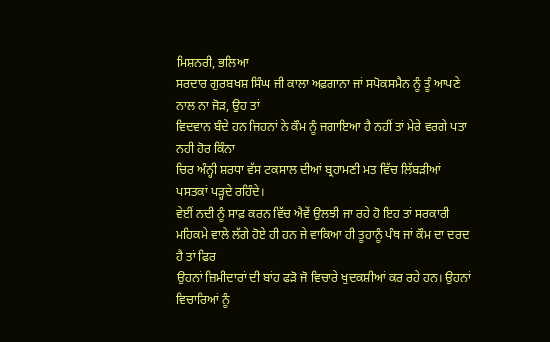ਮਿਸ਼ਨਰੀ, ਭਲਿਆ
ਸਰਦਾਰ ਗੁਰਬਖਸ਼ ਸਿੰਘ ਜੀ ਕਾਲਾ ਅਫ਼ਗਾਨਾ ਜਾਂ ਸਪੋਕਸਮੈਨ ਨੂੰ ਤੂੰ ਆਪਣੇ ਨਾਲ ਨਾ ਜੋੜ, ਉਹ ਤਾਂ
ਵਿਦਵਾਨ ਬੰਦੇ ਹਨ ਜਿਹਨਾਂ ਨੇ ਕੌਮ ਨੂੰ ਜਗਾਇਆ ਹੈ ਨਹੀਂ ਤਾਂ ਮੇਰੇ ਵਰਗੇ ਪਤਾ ਨਹੀ ਹੋਰ ਕਿੰਨਾ
ਚਿਰ ਅੰਨ੍ਹੀ ਸ਼ਰਧਾ ਵੱਸ ਟਕਸਾਲ ਦੀਆਂ ਬ੍ਰਹਾਮਣੀ ਮਤ ਵਿੱਚ ਲਿੱਬੜੀਆਂ ਪਸਤਕਾਂ ਪੜ੍ਹਦੇ ਰਹਿੰਦੇ।
ਵੇਈਂ ਨਦੀ ਨੂੰ ਸਾਫ਼ ਕਰਨ ਵਿੱਚ ਐਵੇਂ ਉਲਝੀ ਜਾ ਰਹੇ ਹੋ ਇਹ ਤਾਂ ਸਰਕਾਰੀ
ਮਹਿਕਮੇ ਵਾਲੇ ਲੱਗੇ ਹੋਏ ਹੀ ਹਨ ਜੇ ਵਾਕਿਆ ਹੀ ਤੂਹਾਨੂੰ ਪੰਥ ਜਾਂ ਕੌਮ ਦਾ ਦਰਦ ਹੈ ਤਾਂ ਫਿਰ
ਉਹਨਾਂ ਜ਼ਿਮੀਦਾਰਾਂ ਦੀ ਬਾਂਹ ਫੜੋ ਜੋ ਵਿਚਾਰੇ ਖੁਦਕਸ਼ੀਆਂ ਕਰ ਰਹੇ ਹਨ। ਉਹਨਾਂ ਵਿਚਾਰਿਆਂ ਨੂੰ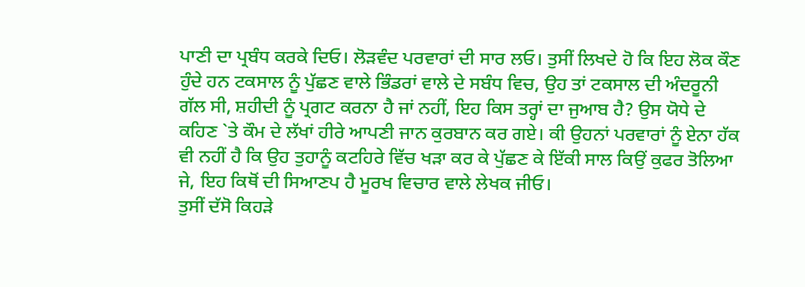ਪਾਣੀ ਦਾ ਪ੍ਰਬੰਧ ਕਰਕੇ ਦਿਓ। ਲੋੜਵੰਦ ਪਰਵਾਰਾਂ ਦੀ ਸਾਰ ਲਓ। ਤੁਸੀਂ ਲਿਖਦੇ ਹੋ ਕਿ ਇਹ ਲੋਕ ਕੌਣ
ਹੁੰਦੇ ਹਨ ਟਕਸਾਲ ਨੂੰ ਪੁੱਛਣ ਵਾਲੇ ਭਿੰਡਰਾਂ ਵਾਲੇ ਦੇ ਸਬੰਧ ਵਿਚ, ਉਹ ਤਾਂ ਟਕਸਾਲ ਦੀ ਅੰਦਰੂਨੀ
ਗੱਲ ਸੀ, ਸ਼ਹੀਦੀ ਨੂੰ ਪ੍ਰਗਟ ਕਰਨਾ ਹੈ ਜਾਂ ਨਹੀਂ, ਇਹ ਕਿਸ ਤਰ੍ਹਾਂ ਦਾ ਜੁਆਬ ਹੈ? ਉਸ ਯੋਧੇ ਦੇ
ਕਹਿਣ `ਤੇ ਕੌਮ ਦੇ ਲੱਖਾਂ ਹੀਰੇ ਆਪਣੀ ਜਾਨ ਕੁਰਬਾਨ ਕਰ ਗਏ। ਕੀ ਉਹਨਾਂ ਪਰਵਾਰਾਂ ਨੂੰ ਏਨਾ ਹੱਕ
ਵੀ ਨਹੀਂ ਹੈ ਕਿ ਉਹ ਤੁਹਾਨੂੰ ਕਟਹਿਰੇ ਵਿੱਚ ਖੜਾ ਕਰ ਕੇ ਪੁੱਛਣ ਕੇ ਇੱਕੀ ਸਾਲ ਕਿਉਂ ਕੁਫਰ ਤੋਲਿਆ
ਜੇ, ਇਹ ਕਿਥੋਂ ਦੀ ਸਿਆਣਪ ਹੈ ਮੂਰਖ ਵਿਚਾਰ ਵਾਲੇ ਲੇਖਕ ਜੀਓ।
ਤੁਸੀਂ ਦੱਸੋ ਕਿਹੜੇ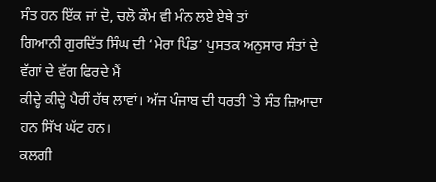ਸੰਤ ਹਨ ਇੱਕ ਜਾਂ ਦੋ, ਚਲੋ ਕੌਮ ਵੀ ਮੰਨ ਲਏ ਏਥੇ ਤਾਂ
ਗਿਆਨੀ ਗੁਰਦਿੱਤ ਸਿੰਘ ਦੀ ‘ਮੇਰਾ ਪਿੰਡ’ ਪੁਸਤਕ ਅਨੁਸਾਰ ਸੰਤਾਂ ਦੇ ਵੱਗਾਂ ਦੇ ਵੱਗ ਫਿਰਦੇ ਮੈਂ
ਕੀਦ੍ਹੇ ਕੀਦ੍ਹੇ ਪੈਰੀਂ ਹੱਥ ਲਾਵਾਂ। ਅੱਜ ਪੰਜਾਬ ਦੀ ਧਰਤੀ `ਤੇ ਸੰਤ ਜ਼ਿਆਦਾ ਹਨ ਸਿੱਖ ਘੱਟ ਹਨ।
ਕਲਗੀ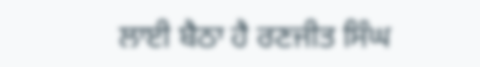ਲਾਈ ਬੈਠਾ ਹੈ ਰਣਜੀਤ ਸਿੰਘ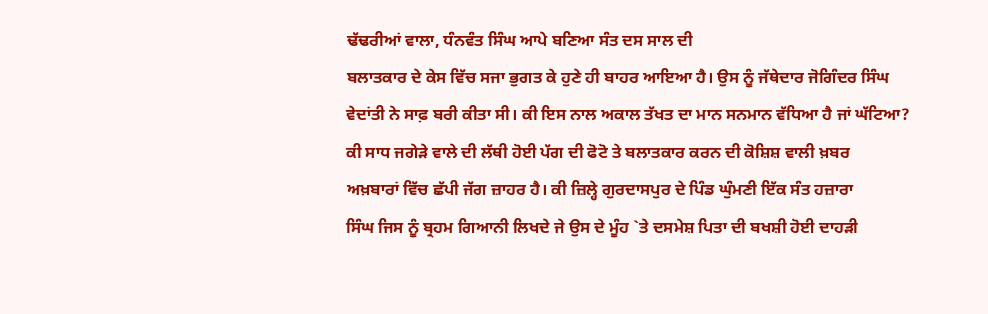ਢੱਢਰੀਆਂ ਵਾਲਾ, ਧੰਨਵੰਤ ਸਿੰਘ ਆਪੇ ਬਣਿਆ ਸੰਤ ਦਸ ਸਾਲ ਦੀ
ਬਲਾਤਕਾਰ ਦੇ ਕੇਸ ਵਿੱਚ ਸਜਾ ਭੁਗਤ ਕੇ ਹੁਣੇ ਹੀ ਬਾਹਰ ਆਇਆ ਹੈ। ਉਸ ਨੂੰ ਜੱਥੇਦਾਰ ਜੋਗਿੰਦਰ ਸਿੰਘ
ਵੇਦਾਂਤੀ ਨੇ ਸਾਫ਼ ਬਰੀ ਕੀਤਾ ਸੀ। ਕੀ ਇਸ ਨਾਲ ਅਕਾਲ ਤੱਖਤ ਦਾ ਮਾਨ ਸਨਮਾਨ ਵੱਧਿਆ ਹੈ ਜਾਂ ਘੱਟਿਆ?
ਕੀ ਸਾਧ ਜਗੇੜੇ ਵਾਲੇ ਦੀ ਲੱਥੀ ਹੋਈ ਪੱਗ ਦੀ ਫੋਟੋ ਤੇ ਬਲਾਤਕਾਰ ਕਰਨ ਦੀ ਕੋਸ਼ਿਸ਼ ਵਾਲੀ ਖ਼ਬਰ
ਅਖ਼ਬਾਰਾਂ ਵਿੱਚ ਛੱਪੀ ਜੱਗ ਜ਼ਾਹਰ ਹੈ। ਕੀ ਜ਼ਿਲ੍ਹੇ ਗੁਰਦਾਸਪੁਰ ਦੇ ਪਿੰਡ ਘੁੰਮਣੀ ਇੱਕ ਸੰਤ ਹਜ਼ਾਰਾ
ਸਿੰਘ ਜਿਸ ਨੂੰ ਬ੍ਰਹਮ ਗਿਆਨੀ ਲਿਖਦੇ ਜੇ ਉਸ ਦੇ ਮੂੰਹ `ਤੇ ਦਸਮੇਸ਼ ਪਿਤਾ ਦੀ ਬਖਸ਼ੀ ਹੋਈ ਦਾਹੜੀ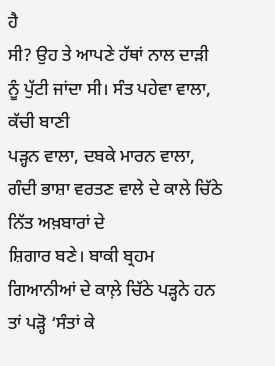ਹੈ
ਸੀ? ਉਹ ਤੇ ਆਪਣੇ ਹੱਥਾਂ ਨਾਲ ਦਾੜੀ ਨੂੰ ਪੁੱਟੀ ਜਾਂਦਾ ਸੀ। ਸੰਤ ਪਹੇਵਾ ਵਾਲਾ, ਕੱਚੀ ਬਾਣੀ
ਪੜ੍ਹਨ ਵਾਲਾ, ਦਬਕੇ ਮਾਰਨ ਵਾਲਾ, ਗੰਦੀ ਭਾਸ਼ਾ ਵਰਤਣ ਵਾਲੇ ਦੇ ਕਾਲੇ ਚਿੱਠੇ ਨਿੱਤ ਅਖ਼ਬਾਰਾਂ ਦੇ
ਸ਼ਿਗਾਰ ਬਣੇ। ਬਾਕੀ ਬ੍ਰਹਮ ਗਿਆਨੀਆਂ ਦੇ ਕਾਲ਼ੇ ਚਿੱਠੇ ਪੜ੍ਹਨੇ ਹਨ ਤਾਂ ਪੜ੍ਹੋ ‘ਸੰਤਾਂ ਕੇ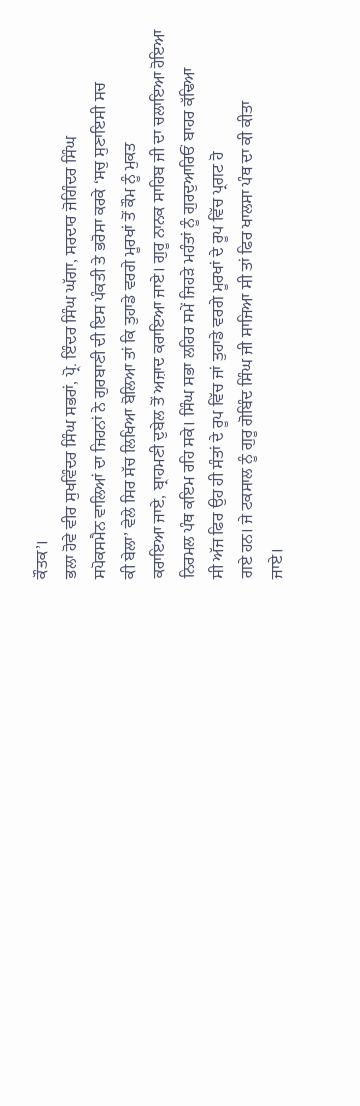ਕੌਤਕ’।
ਭਲਾ ਹੋਵੇ ਵੀਰ ਸੁਖਵਿੰਦਰ ਸਿੰਘ ਸਭਰਾਂ, ਪ੍ਰੋ. ਇੰਦਰ ਸਿੰਘ ਘੱਗਾ, ਸਰਦਾਰ ਜੋਗਿੰਦਰ ਸਿੰਘ
ਸਪੋਕਸਮੈਨ ਵਾਲਿਆਂ ਦਾ ਜਿਹਨਾਂ ਨੇ ਗੁਰਬਾਣੀ ਦੀ ਇਸ ਪੰਕਤੀ ਤੇ ਭਰੋਸਾ ਕਰਕੇ ‘ਸਚੁ ਸੁਣਾਇਸੀ ਸਚ
ਕੀ ਬੇਲਾ’ ਵੇਲੇ ਸਿਰ ਸੱਚ ਲਿਖਿਆ ਬੋਲਿਆ ਤਾਂ ਕਿ ਤੁਹਾਡੇ ਵਰਗੇ ਮੂਰਖਾਂ ਤੋਂ ਕੌਮ ਨੂੰ ਮੁਕਤ
ਕਰਾਇਆ ਜਾਏ, ਬ੍ਰਾਹਮਣੀ ਦੁਬੇਲ ਤੋਂ ਅਜ਼ਾਦ ਕਰਾਇਆ ਜਾਏ। ਗੁਰੂ ਨਾਨਕ ਸਾਹਿਬ ਜੀ ਦਾ ਚਲਾਇਆ ਹੋਇਆ
ਨਿਰਮਲ ਪੰਥ ਕਇਮ ਰਹਿ ਸਕੇ। ਸਿੰਘ ਸਭਾ ਲਹਿਰ ਸਮੇਂ ਜਿਹੜੇ ਮਹੰਤਾਂ ਨੂੰ ਗੁਰਦੁਆਰਿਓਂ ਬਾਹਰ ਕੱਢਿਆ
ਸੀ ਅੱਜ ਫਿਰ ਉਹ ਹੀ ਸੰਤਾਂ ਦੇ ਰੂਪ ਵਿੱਚ ਜਾਂ ਤੁਹਾਡੇ ਵਰਗੇ ਮੂਰਖਾਂ ਦੇ ਰੂਪ ਵਿੱਚ ਪ੍ਰਗਟ ਹੋ
ਗਏ ਹਨ। ਜੇ ਟਕਸਾਲ ਨੂੰ ਗੁਰੂ ਗੋਬਿੰਦ ਸਿੰਘ ਜੀ ਸਾਜਿਆ ਸੀ ਤਾਂ ਫਿਰ ਖਾਲਸਾ ਪੰਥ ਦਾ ਕੀ ਕੀਤਾ
ਜਾਏ।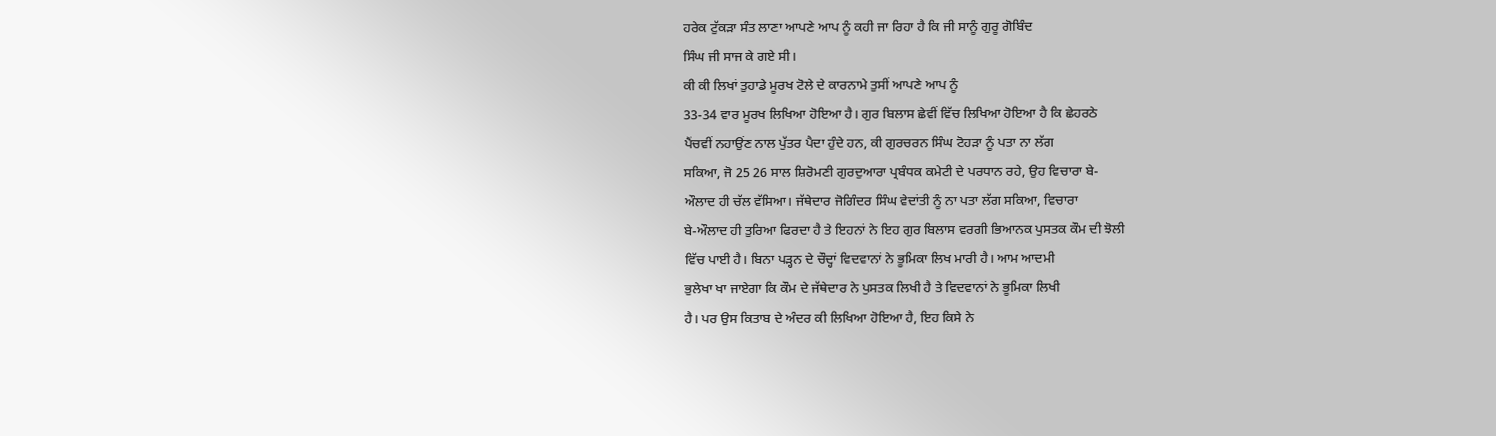ਹਰੇਕ ਟੁੱਕੜਾ ਸੰਤ ਲਾਣਾ ਆਪਣੇ ਆਪ ਨੂੰ ਕਹੀ ਜਾ ਰਿਹਾ ਹੈ ਕਿ ਜੀ ਸਾਨੂੰ ਗੁਰੂ ਗੋਬਿੰਦ
ਸਿੰਘ ਜੀ ਸਾਜ ਕੇ ਗਏ ਸੀ।
ਕੀ ਕੀ ਲਿਖਾਂ ਤੁਹਾਡੇ ਮੂਰਖ ਟੋਲੇ ਦੇ ਕਾਰਨਾਮੇ ਤੁਸੀਂ ਆਪਣੇ ਆਪ ਨੂੰ
33-34 ਵਾਰ ਮੂਰਖ ਲਿਖਿਆ ਹੋਇਆ ਹੈ। ਗੁਰ ਬਿਲਾਸ ਛੇਵੀਂ ਵਿੱਚ ਲਿਖਿਆ ਹੋਇਆ ਹੈ ਕਿ ਛੇਹਰਠੇ
ਪੈਂਚਵੀਂ ਨਹਾਉਂਣ ਨਾਲ ਪੁੱਤਰ ਪੈਦਾ ਹੁੰਦੇ ਹਨ, ਕੀ ਗੁਰਚਰਨ ਸਿੰਘ ਟੋਹੜਾ ਨੂੰ ਪਤਾ ਨਾ ਲੱਗ
ਸਕਿਆ, ਜੋ 25 26 ਸਾਲ ਸ਼ਿਰੋਮਣੀ ਗੁਰਦੁਆਰਾ ਪ੍ਰਬੰਧਕ ਕਮੇਟੀ ਦੇ ਪਰਧਾਨ ਰਹੇ, ਉਹ ਵਿਚਾਰਾ ਬੇ-
ਔਲਾਦ ਹੀ ਚੱਲ ਵੱਸਿਆ। ਜੱਥੇਦਾਰ ਜੋਗਿੰਦਰ ਸਿੰਘ ਵੇਦਾਂਤੀ ਨੂੰ ਨਾ ਪਤਾ ਲੱਗ ਸਕਿਆ, ਵਿਚਾਰਾ
ਬੇ-ਔਲਾਦ ਹੀ ਤੁਰਿਆ ਫਿਰਦਾ ਹੈ ਤੇ ਇਹਨਾਂ ਨੇ ਇਹ ਗੁਰ ਬਿਲਾਸ ਵਰਗੀ ਭਿਆਨਕ ਪੁਸਤਕ ਕੌਮ ਦੀ ਝੋਲੀ
ਵਿੱਚ ਪਾਈ ਹੈ। ਬਿਨਾ ਪੜ੍ਹਨ ਦੇ ਚੌਦ੍ਹਾਂ ਵਿਦਵਾਨਾਂ ਨੇ ਭੂਮਿਕਾ ਲਿਖ ਮਾਰੀ ਹੈ। ਆਮ ਆਦਮੀ
ਭੁਲੇਖਾ ਖਾ ਜਾਏਗਾ ਕਿ ਕੌਮ ਦੇ ਜੱਥੇਦਾਰ ਨੇ ਪੁਸਤਕ ਲਿਖੀ ਹੈ ਤੇ ਵਿਦਵਾਨਾਂ ਨੇ ਭੂਮਿਕਾ ਲਿਖੀ
ਹੈ। ਪਰ ਉਸ ਕਿਤਾਬ ਦੇ ਅੰਦਰ ਕੀ ਲਿਖਿਆ ਹੋਇਆ ਹੈ, ਇਹ ਕਿਸੇ ਨੇ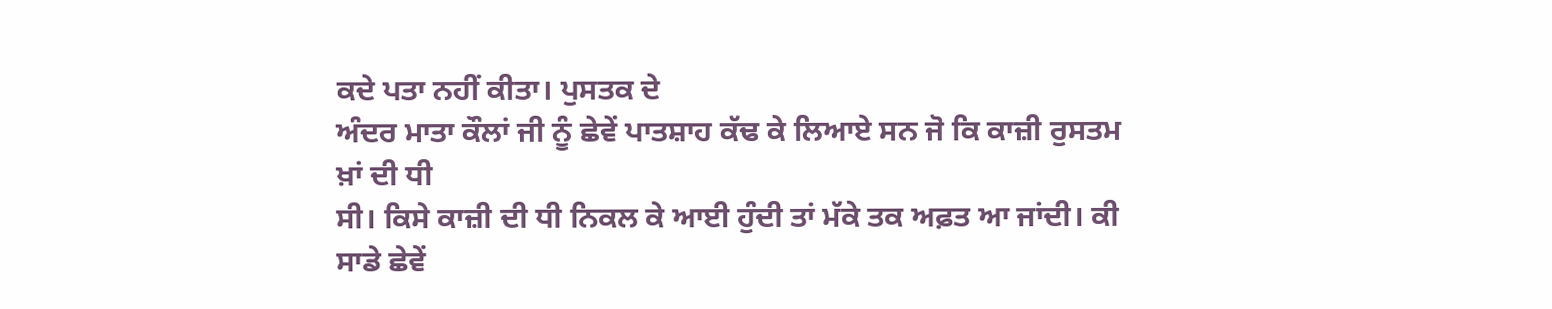ਕਦੇ ਪਤਾ ਨਹੀਂ ਕੀਤਾ। ਪੁਸਤਕ ਦੇ
ਅੰਦਰ ਮਾਤਾ ਕੌਲਾਂ ਜੀ ਨੂੰ ਛੇਵੇਂ ਪਾਤਸ਼ਾਹ ਕੱਢ ਕੇ ਲਿਆਏ ਸਨ ਜੋ ਕਿ ਕਾਜ਼ੀ ਰੁਸਤਮ ਖ਼ਾਂ ਦੀ ਧੀ
ਸੀ। ਕਿਸੇ ਕਾਜ਼ੀ ਦੀ ਧੀ ਨਿਕਲ ਕੇ ਆਈ ਹੁੰਦੀ ਤਾਂ ਮੱਕੇ ਤਕ ਅਫ਼ਤ ਆ ਜਾਂਦੀ। ਕੀ ਸਾਡੇ ਛੇਵੇਂ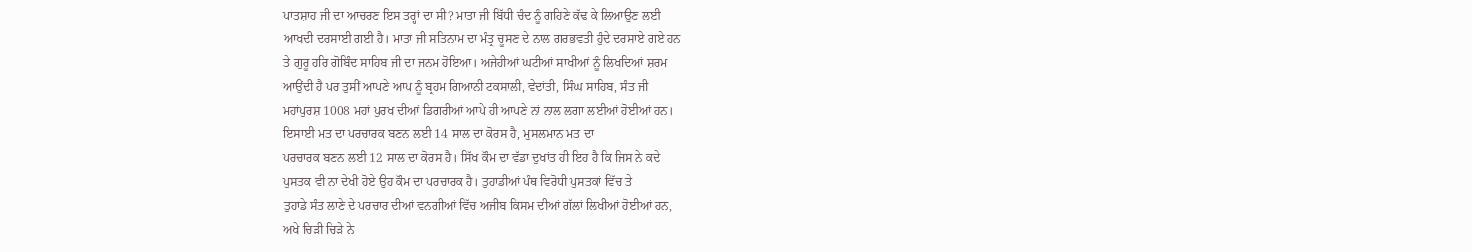ਪਾਤਸ਼ਾਹ ਜੀ ਦਾ ਆਚਰਣ ਇਸ ਤਰ੍ਹਾਂ ਦਾ ਸੀ? ਮਾਤਾ ਜੀ ਬਿੱਧੀ ਚੰਦ ਨੂੰ ਗਹਿਣੇ ਕੱਢ ਕੇ ਲਿਆਉਣ ਲਈ
ਆਖਦੀ ਦਰਸਾਈ ਗਈ ਹੈ। ਮਾਤਾ ਜੀ ਸਤਿਨਾਮ ਦਾ ਮੰਤ੍ਰ ਚੂਸਣ ਦੇ ਨਾਲ ਗਰਭਵਤੀ ਹੁੰਦੇ ਦਰਸਾਏ ਗਏ ਹਨ
ਤੇ ਗੁਰੂ ਹਰਿ ਗੋਬਿੰਦ ਸਾਹਿਬ ਜੀ ਦਾ ਜਨਮ ਹੋਇਆ। ਅਜੇਹੀਆਂ ਘਟੀਆਂ ਸਾਖੀਆਂ ਨੂੰ ਲਿਖਦਿਆਂ ਸ਼ਰਮ
ਆਉਂਦੀ ਹੈ ਪਰ ਤੁਸੀਂ ਆਪਣੇ ਆਪ ਨੂੰ ਬ੍ਰਹਮ ਗਿਆਨੀ ਟਕਸਾਲੀ, ਵੇਦਾਂਤੀ, ਸਿੰਘ ਸਾਹਿਬ, ਸੰਤ ਜੀ
ਮਹਾਂਪੁਰਸ਼ 1008 ਮਹਾਂ ਪੁਰਖ ਦੀਆਂ ਡਿਗਰੀਆਂ ਆਪੇ ਹੀ ਆਪਣੇ ਨਾਂ ਨਾਲ ਲਗਾ ਲਈਆਂ ਹੋਈਆਂ ਹਨ।
ਇਸਾਈ ਮਤ ਦਾ ਪਰਚਾਰਕ ਬਣਨ ਲਈ 14 ਸਾਲ ਦਾ ਕੋਰਸ ਹੈ, ਮੁਸਲਮਾਨ ਮਤ ਦਾ
ਪਰਚਾਰਕ ਬਣਨ ਲਈ 12 ਸਾਲ ਦਾ ਕੋਰਸ ਹੈ। ਸਿੱਖ ਕੌਮ ਦਾ ਵੱਡਾ ਦੁਖਾਂਤ ਹੀ ਇਹ ਹੈ ਕਿ ਜਿਸ ਨੇ ਕਦੇ
ਪੁਸਤਕ ਵੀ ਨਾ ਦੇਖੀ ਹੋਏ ਉਹ ਕੌਮ ਦਾ ਪਰਚਾਰਕ ਹੈ। ਤੁਹਾਡੀਆਂ ਪੰਥ ਵਿਰੋਧੀ ਪੁਸਤਕਾਂ ਵਿੱਚ ਤੇ
ਤੁਹਾਡੇ ਸੰਤ ਲਾਣੇ ਦੇ ਪਰਚਾਰ ਦੀਆਂ ਵਨਗੀਆਂ ਵਿੱਚ ਅਜੀਬ ਕਿਸਮ ਦੀਆਂ ਗੱਲਾਂ ਲਿਖੀਆਂ ਹੋਈਆਂ ਹਨ,
ਅਖੇ ਚਿੜੀ ਚਿੜੇ ਨੇ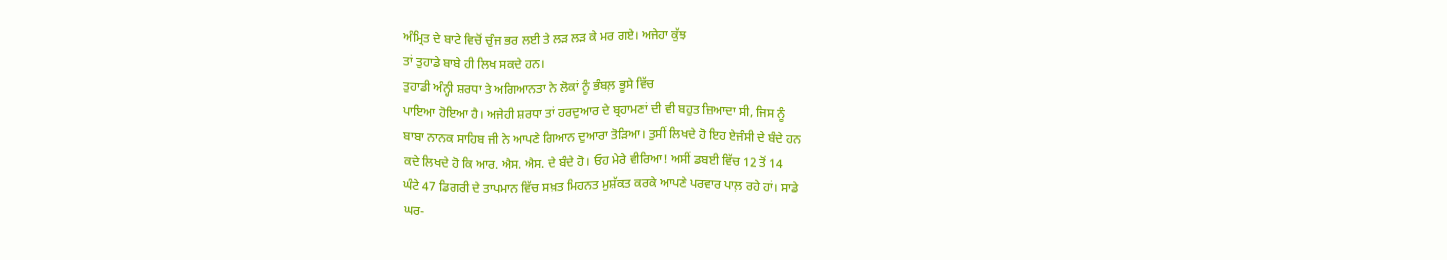ਅੰਮ੍ਰਿਤ ਦੇ ਬਾਟੇ ਵਿਚੋਂ ਚੁੰਜ ਭਰ ਲਈ ਤੇ ਲੜ ਲੜ ਕੇ ਮਰ ਗਏ। ਅਜੇਹਾ ਕੁੱਝ
ਤਾਂ ਤੁਹਾਡੇ ਬਾਬੇ ਹੀ ਲਿਖ ਸਕਦੇ ਹਨ।
ਤੁਹਾਡੀ ਅੰਨ੍ਹੀ ਸ਼ਰਧਾ ਤੇ ਅਗਿਆਨਤਾ ਨੇ ਲੋਕਾਂ ਨੂੰ ਭੰਬਲ਼ ਭੂਸੇ ਵਿੱਚ
ਪਾਇਆ ਹੋਇਆ ਹੈ। ਅਜੇਹੀ ਸ਼ਰਧਾ ਤਾਂ ਹਰਦੁਆਰ ਦੇ ਬ੍ਰਹਾਮਣਾਂ ਦੀ ਵੀ ਬਹੁਤ ਜ਼ਿਆਦਾ ਸੀ, ਜਿਸ ਨੂੰ
ਬਾਬਾ ਨਾਨਕ ਸਾਹਿਬ ਜੀ ਨੇ ਆਪਣੇ ਗਿਆਨ ਦੁਆਰਾ ਤੋੜਿਆ। ਤੁਸੀਂ ਲਿਖਦੇ ਹੋ ਇਹ ਏਜੰਸੀ ਦੇ ਬੰਦੇ ਹਨ
ਕਦੇ ਲਿਖਦੇ ਹੋ ਕਿ ਆਰ. ਐਸ. ਐਸ. ਦੇ ਬੰਦੇ ਹੋ। ਓਹ ਮੇਰੇ ਵੀਰਿਆ! ਅਸੀਂ ਡਬਈ ਵਿੱਚ 12 ਤੋਂ 14
ਘੰਟੇ 47 ਡਿਗਰੀ ਦੇ ਤਾਪਮਾਨ ਵਿੱਚ ਸਖ਼ਤ ਮਿਹਨਤ ਮੁਸ਼ੱਕਤ ਕਰਕੇ ਆਪਣੇ ਪਰਵਾਰ ਪਾਲ਼ ਰਹੇ ਹਾਂ। ਸਾਡੇ
ਘਰ-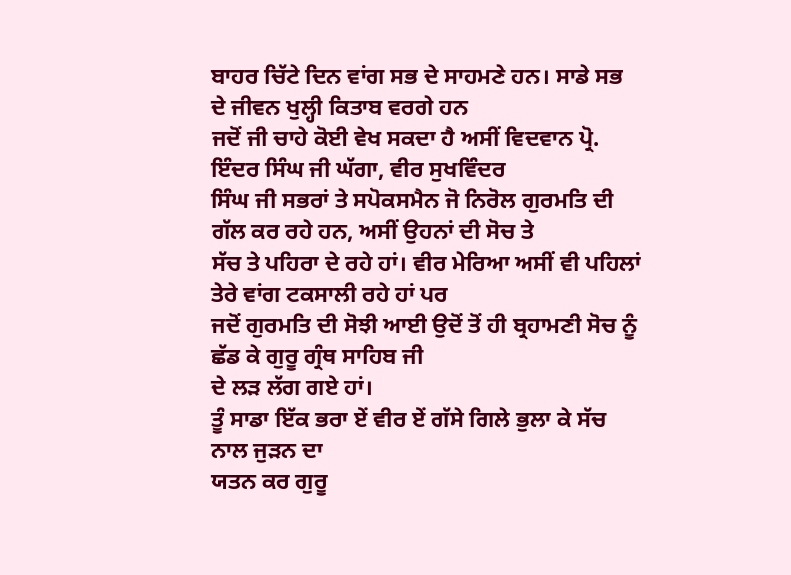ਬਾਹਰ ਚਿੱਟੇ ਦਿਨ ਵਾਂਗ ਸਭ ਦੇ ਸਾਹਮਣੇ ਹਨ। ਸਾਡੇ ਸਭ ਦੇ ਜੀਵਨ ਖੁਲ੍ਹੀ ਕਿਤਾਬ ਵਰਗੇ ਹਨ
ਜਦੋਂ ਜੀ ਚਾਹੇ ਕੋਈ ਵੇਖ ਸਕਦਾ ਹੈ ਅਸੀਂ ਵਿਦਵਾਨ ਪ੍ਰੋ. ਇੰਦਰ ਸਿੰਘ ਜੀ ਘੱਗਾ, ਵੀਰ ਸੁਖਵਿੰਦਰ
ਸਿੰਘ ਜੀ ਸਭਰਾਂ ਤੇ ਸਪੋਕਸਮੈਨ ਜੋ ਨਿਰੋਲ ਗੁਰਮਤਿ ਦੀ ਗੱਲ ਕਰ ਰਹੇ ਹਨ, ਅਸੀਂ ਉਹਨਾਂ ਦੀ ਸੋਚ ਤੇ
ਸੱਚ ਤੇ ਪਹਿਰਾ ਦੇ ਰਹੇ ਹਾਂ। ਵੀਰ ਮੇਰਿਆ ਅਸੀਂ ਵੀ ਪਹਿਲਾਂ ਤੇਰੇ ਵਾਂਗ ਟਕਸਾਲੀ ਰਹੇ ਹਾਂ ਪਰ
ਜਦੋਂ ਗੁਰਮਤਿ ਦੀ ਸੋਝੀ ਆਈ ਉਦੋਂ ਤੋਂ ਹੀ ਬ੍ਰਹਾਮਣੀ ਸੋਚ ਨੂੰ ਛੱਡ ਕੇ ਗੁਰੂ ਗ੍ਰੰਥ ਸਾਹਿਬ ਜੀ
ਦੇ ਲੜ ਲੱਗ ਗਏ ਹਾਂ।
ਤੂੰ ਸਾਡਾ ਇੱਕ ਭਰਾ ਏਂ ਵੀਰ ਏਂ ਗੱਸੇ ਗਿਲੇ ਭੁਲਾ ਕੇ ਸੱਚ ਨਾਲ ਜੁੜਨ ਦਾ
ਯਤਨ ਕਰ ਗੁਰੂ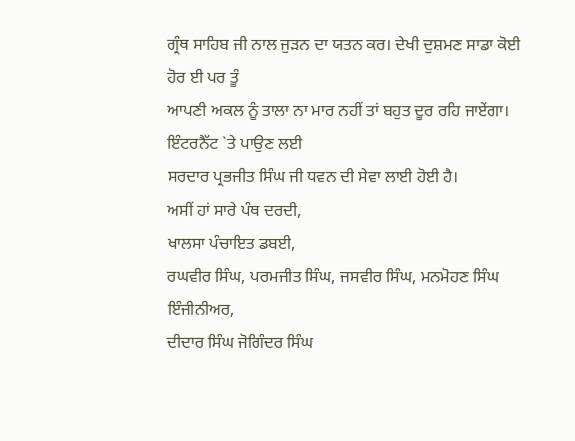ਗ੍ਰੰਥ ਸਾਹਿਬ ਜੀ ਨਾਲ ਜੁੜਨ ਦਾ ਯਤਨ ਕਰ। ਦੇਖੀ ਦੁਸ਼ਮਣ ਸਾਡਾ ਕੋਈ ਹੋਰ ਈ ਪਰ ਤੂੰ
ਆਪਣੀ ਅਕਲ ਨੂੰ ਤਾਲਾ ਨਾ ਮਾਰ ਨਹੀਂ ਤਾਂ ਬਹੁਤ ਦੂਰ ਰਹਿ ਜਾਏਂਗਾ। ਇੰਟਰਨੈੱਟ `ਤੇ ਪਾਉਣ ਲਈ
ਸਰਦਾਰ ਪ੍ਰਭਜੀਤ ਸਿੰਘ ਜੀ ਧਵਨ ਦੀ ਸੇਵਾ ਲਾਈ ਹੋਈ ਹੈ।
ਅਸੀਂ ਹਾਂ ਸਾਰੇ ਪੰਥ ਦਰਦੀ,
ਖਾਲਸਾ ਪੰਚਾਇਤ ਡਬਈ,
ਰਘਵੀਰ ਸਿੰਘ, ਪਰਮਜੀਤ ਸਿੰਘ, ਜਸਵੀਰ ਸਿੰਘ, ਮਨਮੋਹਣ ਸਿੰਘ ਇੰਜੀਨੀਅਰ,
ਦੀਦਾਰ ਸਿੰਘ ਜੋਗਿੰਦਰ ਸਿੰਘ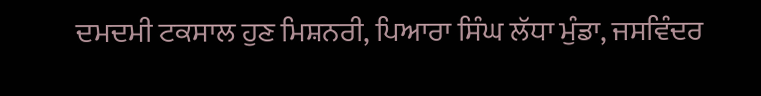ਦਮਦਮੀ ਟਕਸਾਲ ਹੁਣ ਮਿਸ਼ਨਰੀ, ਪਿਆਰਾ ਸਿੰਘ ਲੱਧਾ ਮੁੰਡਾ, ਜਸਵਿੰਦਰ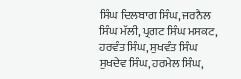ਸਿੰਘ ਦਿਲਬਾਗ ਸਿੰਘ, ਜਰਨੈਲ ਸਿੰਘ ਮੱਲੀ, ਪ੍ਰਗਟ ਸਿੰਘ ਮਸਕਟ, ਹਰਵੰਤ ਸਿੰਘ, ਸੁਖਵੰਤ ਸਿੰਘ
ਸੁਖਦੇਵ ਸਿੰਘ, ਹਰਮੇਲ ਸਿੰਘ,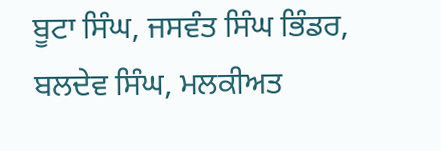ਬੂਟਾ ਸਿੰਘ, ਜਸਵੰਤ ਸਿੰਘ ਭਿੰਡਰ, ਬਲਦੇਵ ਸਿੰਘ, ਮਲਕੀਅਤ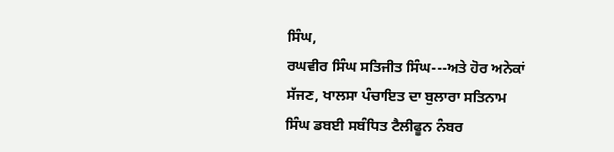ਸਿੰਘ,
ਰਘਵੀਰ ਸਿੰਘ ਸਤਿਜੀਤ ਸਿੰਘ---ਅਤੇ ਹੋਰ ਅਨੇਕਾਂ ਸੱਜਣ, ਖਾਲਸਾ ਪੰਚਾਇਤ ਦਾ ਬੁਲਾਰਾ ਸਤਿਨਾਮ
ਸਿੰਘ ਡਬਈ ਸਬੰਧਿਤ ਟੈਲੀਫੂਨ ਨੰਬਰ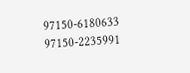97150-6180633 97150-2235991